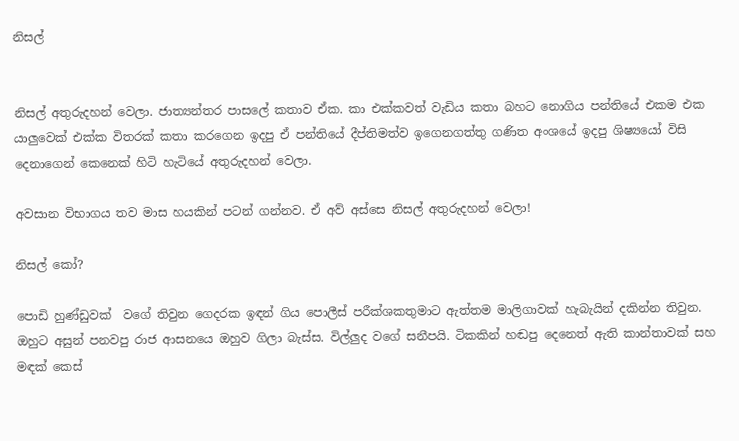නිසල්


නිසල් අතුරුදහන් වෙලා. ජාත්‍යන්තර පාසලේ කතාව ඒක. කා එක්කවත් වැඩිය කතා බහට නොගිය පන්තියේ එකම එක යාලුවෙක් එක්ක විතරක් කතා කරගෙන ඉදපු ඒ පන්තියේ දීප්තිමත්ව ඉගෙනගත්තු ගණිත අංශයේ ඉදපු ශිෂ්‍යයෝ විසි දෙනාගෙන් කෙනෙක් හිටි හැටියේ අතුරුදහන් වෙලා.

අවසාන විභාගය තව මාස හයකින් පටන් ගන්නව. ඒ අව් අස්සෙ නිසල් අතුරුදහන් වෙලා!

නිසල් කෝ?

පොඩි හුණ්ඩුවක්  වගේ තිවුන ගෙදරක ඉඳන් ගිය පොලීස් පරීක්ශකතුමාට ඇත්තම මාලිගාවක් හැබැයින් දකින්න තිවුන. ඔහුට අසුන් පනවපු රාජ ආසනයෙ ඔහුව ගිලා බැස්ස. විල්ලුද වගේ සනීපයි. ටිකකින් හඬපු දෙනෙත් ඇති කාන්තාවක් සහ මඳක් කෙස්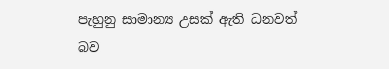පැහුනු සාමාන්‍ය උසක් ඇති ධනවත් බව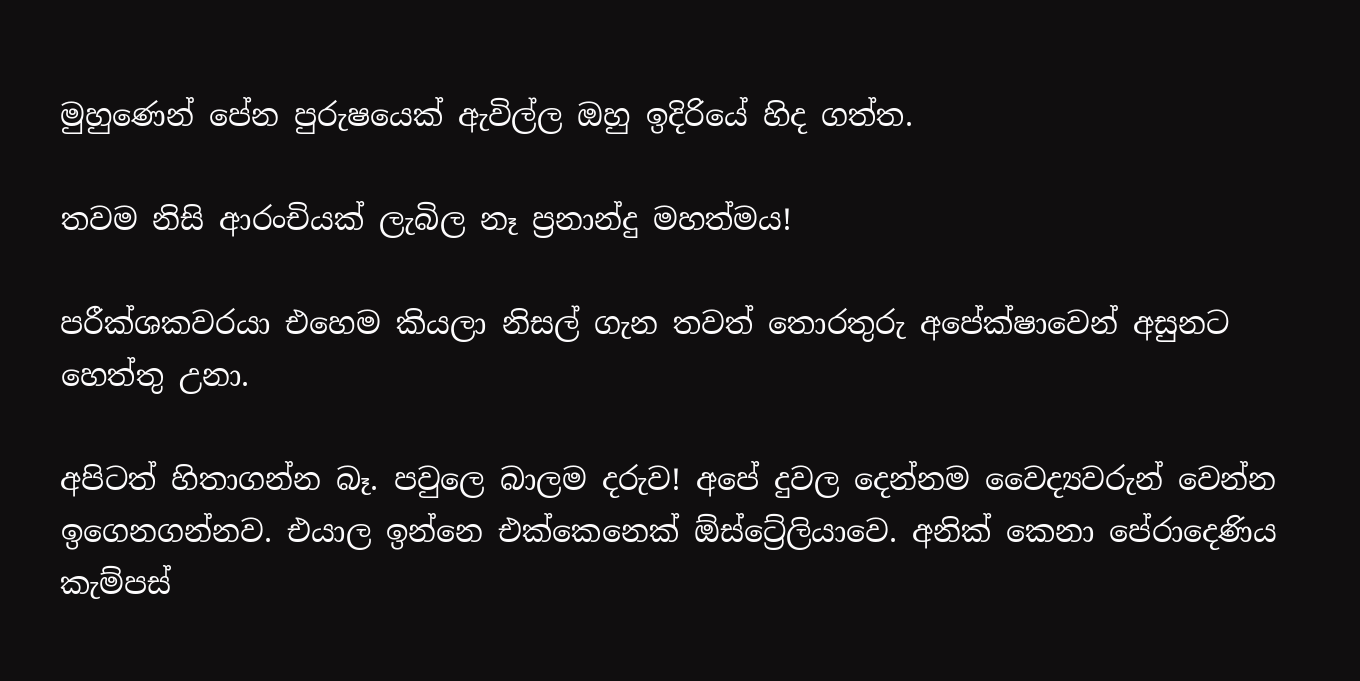මුහුණෙන් පේන පුරුෂයෙක් ඇවිල්ල ඔහු ඉදිරියේ හිද ගත්ත.

තවම නිසි ආරංචියක් ලැබිල නෑ ප්‍රනාන්දු මහත්මය!

පරීක්ශකවරයා එහෙම කියලා නිසල් ගැන තවත් තොරතුරු අපේක්ෂාවෙන් අසුනට හෙත්තු උනා.

අපිටත් හිතාගන්න බෑ. පවුලෙ බාලම දරුව! අපේ දුවල දෙන්නම වෛද්‍යවරුන් වෙන්න ඉගෙනගන්නව. එයාල ඉන්නෙ එක්කෙනෙක් ඕස්ට්‍රේලියාවෙ. අනික් කෙනා පේරාදෙණිය කැම්පස්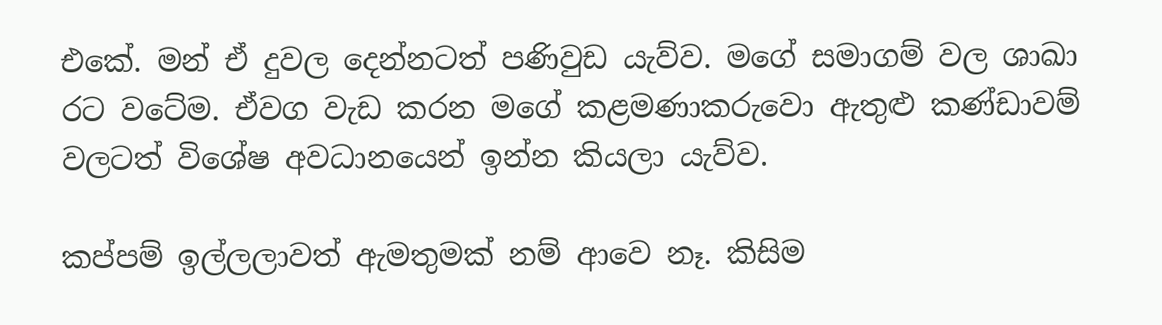එකේ. මන් ඒ දුවල දෙන්නටත් පණිවුඩ යැව්ව. මගේ සමාගම් වල ශාඛා රට වටේම. ඒවග වැඩ කරන මගේ කළමණාකරුවො ඇතුළු කණ්ඩාවම් වලටත් විශේෂ අවධානයෙන් ඉන්න කියලා යැව්ව.

කප්පම් ඉල්ලලාවත් ඇමතුමක් නම් ආවෙ නෑ. කිසිම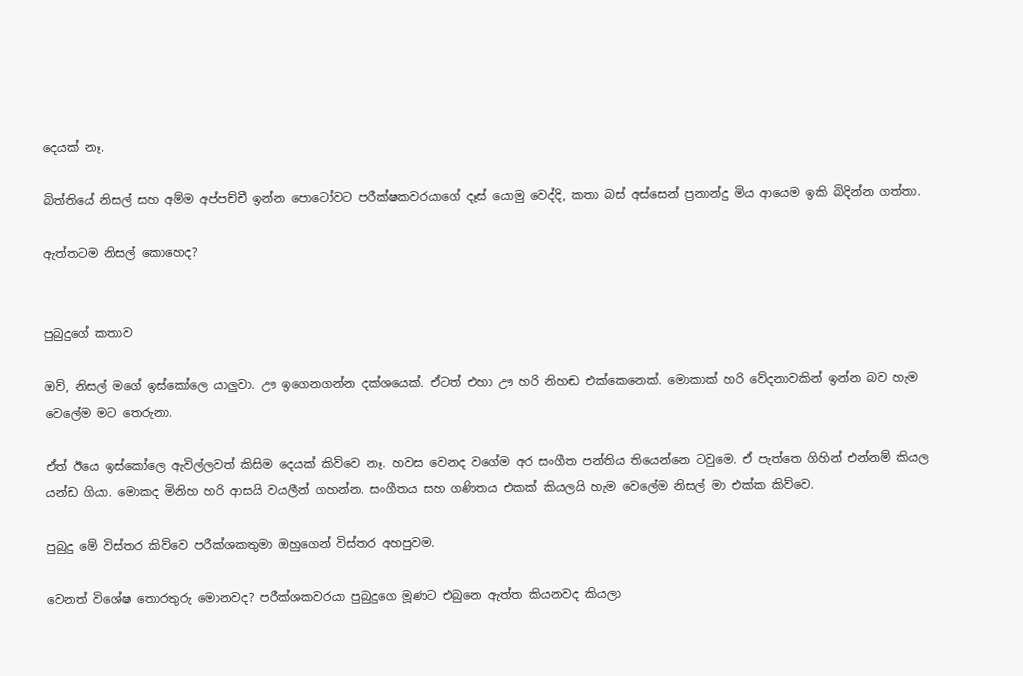දෙයක් නෑ.

බිත්තියේ නිසල් සහ අම්ම අප්පච්චී ඉන්න පොටෝවට පරීක්ෂකවරයාගේ දෑස් යොමු වෙද්දි, කතා බස් අස්සෙන් ප්‍රනාන්දු මිය ආයෙම ඉකි බිදින්න ගත්තා.

ඇත්තටම නිසල් කොහෙද?


පුබුදුගේ කතාව

ඔව්, නිසල් මගේ ඉස්කෝලෙ යාලුවා. ඌ ඉගෙනගන්න දක්ශයෙක්. ඒටත් එහා ඌ හරි නිහඬ එක්කෙනෙක්. මොකාක් හරි වේදනාවකින් ඉන්න බව හැම වෙලේම මට තෙරුනා.

ඒත් ඊයෙ ඉස්කෝලෙ ඇවිල්ලවත් කිසිම දෙයක් කිව්වෙ නෑ. හවස වෙනද වගේම අර සංගීත පන්තිය තියෙන්නෙ ටවුමෙ. ඒ පැත්තෙ ගිහින් එන්නම් කියල යන්ඩ ගියා. මොකද මිනිහ හරි ආසයි වයලීන් ගහන්න. සංගීතය සහ ගණිතය එකක් කියලයි හැම වෙලේම නිසල් මා එක්ක කිව්වෙ.

පුබුදු මේ විස්තර කිව්වෙ පරීක්ශකතුමා ඔහුගෙන් විස්තර අහපුවම.

වෙනත් විශේෂ තොරතුරු මොනවද? පරීක්ශකවරයා පුබුදුගෙ මූණට එබුනෙ ඇත්ත කියනවද කියලා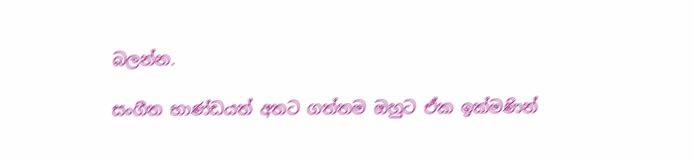බලන්න.

සංගීත භාණ්ඩයත් අතට ගත්තම ඔහුට ඒක ඉක්මණින්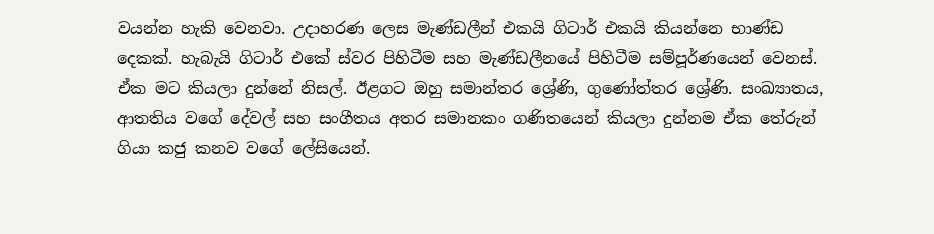වයන්න හැකි වෙනවා. උදාහරණ ලෙස මැණ්ඩලීන් එකයි ගිටාර් එකයි කියන්නෙ භාණ්ඩ දෙකක්. හැබැයි ගිටාර් එකේ ස්වර පිහිටීම සහ මැණ්ඩලීනයේ පිහිටීම සම්පූර්ණයෙන් වෙනස්. ඒක මට කියලා දුන්නේ නිසල්. ඊළගට ඔහු සමාන්තර ශ්‍රේණි, ගුණෝත්තර ශ්‍රේණි. සංඛ්‍යාතය, ආතතිය වගේ දේවල් සහ සංගීතය අතර සමානකං ගණිතයෙන් කියලා දුන්නම ඒක තේරුන් ගියා කජු කනව වගේ ලේසියෙන්.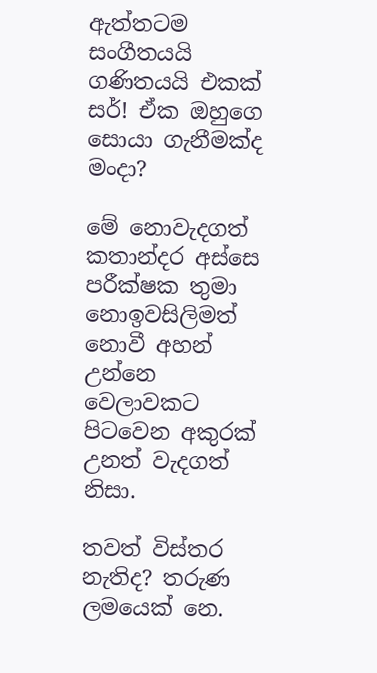ඇත්තටම සංගීතයයි ගණිතයයි එකක් සර්! ඒක ඔහුගෙ සොයා ගැනීමක්ද මංදා?

මේ නොවැදගත් කතාන්දර අස්සෙ පරීක්ෂක තුමා නොඉවසිලිමත් නොවී අහන් උන්නෙ වෙලාවකට පිටවෙන අකුරක් උනත් වැදගත් නිසා.

තවත් විස්තර නැතිද? තරුණ ලමයෙක් නෙ.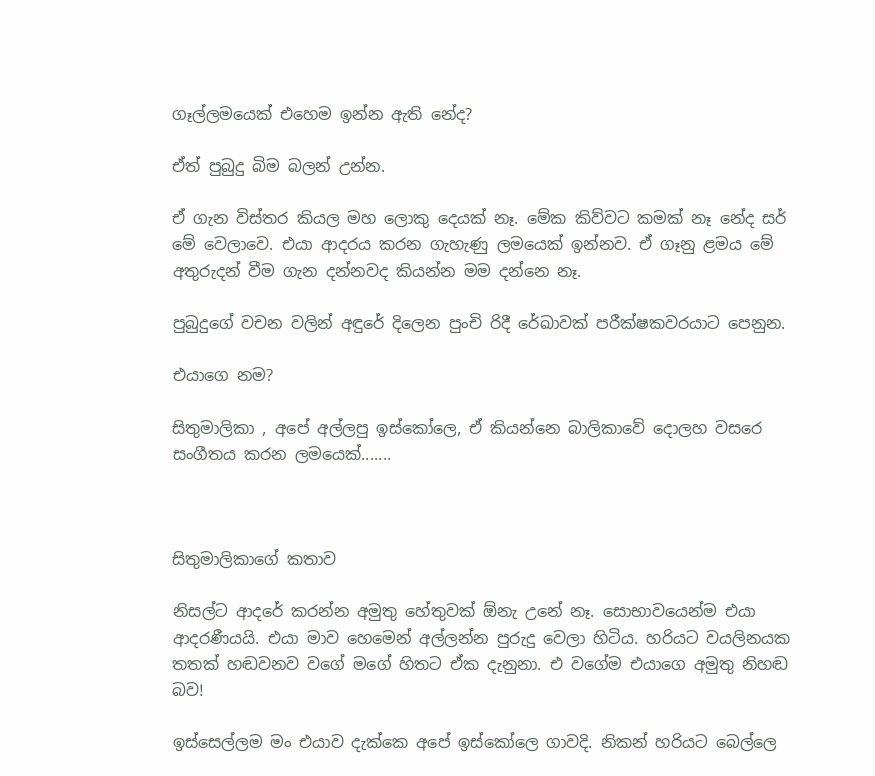ගෑල්ලමයෙක් එහෙම ඉන්න ඇති නේද?

ඒත් පුබුදු බිම බලන් උන්න.

ඒ ගැන විස්තර කියල මහ ලොකු දෙයක් නෑ. මේක කිව්වට කමක් නෑ නේද සර් මේ වෙලාවෙ. එයා ආදරය කරන ගැහැණු ලමයෙක් ඉන්නව. ඒ ගෑනු ළමය මේ අතුරුදන් වීම ගැන දන්නවද කියන්න මම දන්නෙ නෑ.

පුබුදුගේ වචන වලින් අඳුරේ දිලෙන පුංචි රිදී රේඛාවක් පරීක්ෂකවරයාට පෙනුන.

එයාගෙ නම?

සිතුමාලිකා , අපේ අල්ලපු ඉස්කෝලෙ, ඒ කියන්නෙ බාලිකාවේ දොලහ වසරෙ සංගීතය කරන ලමයෙක්.......



සිතුමාලිකාගේ කතාව

නිසල්ට ආදරේ කරන්න අමුතු හේතුවක් ඕනැ උනේ නෑ. සොභාවයෙන්ම එයා ආදරණීයයි. එයා මාව හෙමෙන් අල්ලන්න පුරුදු වෙලා හිටිය. හරියට වයලිනයක තතක් හඬවනව වගේ මගේ හිතට ඒක දැනුනා. එ වගේම එයාගෙ අමුතු නිහඬ බව!

ඉස්සෙල්ලම මං එයාව දැක්කෙ අපේ ඉස්කෝලෙ ගාවදි. නිකන් හරියට බෙල්ලෙ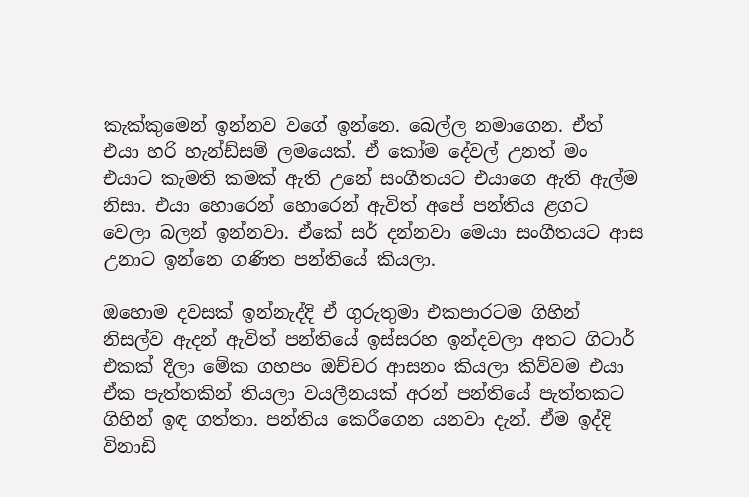කැක්කුමෙන් ඉන්නව වගේ ඉන්නෙ. බෙල්ල නමාගෙන. ඒත් එයා හරි හැන්ඩ්සම් ලමයෙක්. ඒ කෝම දේවල් උනත් මං එයාට කැමති කමක් ඇති උනේ සංගීතයට එයාගෙ ඇති ඇල්ම නිසා. එයා හොරෙන් හොරෙන් ඇවිත් අපේ පන්තිය ළගට වෙලා බලන් ඉන්නවා. ඒකේ සර් දන්නවා මෙයා සංගීතයට ආස උනාට ඉන්නෙ ගණිත පන්තියේ කියලා.

ඔහොම දවසක් ඉන්නැද්දි ඒ ගුරුතුමා එකපාරටම ගිහින් නිසල්ව ඇදන් ඇවිත් පන්තියේ ඉස්සරහ ඉන්දවලා අතට ගිටාර් එකක් දීලා මේක ගහපං ඔච්චර ආසනං කියලා කිව්වම එයා ඒක පැත්තකින් තියලා වයලීනයක් අරන් පන්තියේ පැත්තකට ගිහින් ඉඳ ගත්තා. පන්තිය කෙරීගෙන යනවා දැන්. ඒම ඉද්දි විනාඩි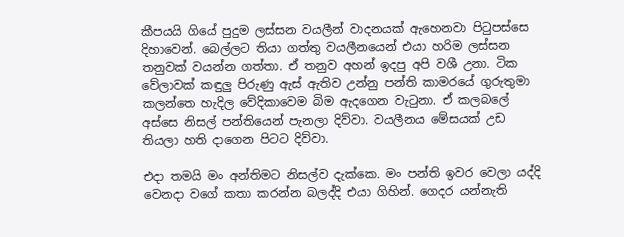කීපයයි ගියේ පුදුම ලස්සන වයලීන් වාදනයක් ඇහෙනවා පිටුපස්සෙ දිහාවෙන්. බෙල්ලට තියා ගත්තු වයලීනයෙන් එයා හරිම ලස්සන තනුවක් වයන්න ගත්තා. ඒ තනුව අහන් ඉදපු අපි වශී උනා. ටික වේලාවක් කඳුලු පිරුණු ඇස් ඇතිව උන්නු පන්ති කාමරයේ ගුරුතුමා කලන්තෙ හැදිල වේදිකාවෙම බිම ඇදගෙන වැටුනා. ඒ කලබලේ අස්සෙ නිසල් පන්තියෙන් පැනලා දිව්වා. වයලීනය මේසයක් උඩ තියලා හති දාගෙන පිටට දිව්වා.

එදා තමයි මං අන්තිමට නිසල්ව දැක්කෙ. මං පන්ති ඉවර වෙලා යද්දි වෙනදා වගේ කතා කරන්න බලද්දි එයා ගිහින්. ගෙදර යන්නැති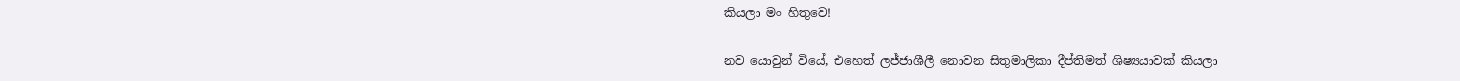කියලා මං හිතුවෙ!

නව යොවුන් වියේ, එහෙත් ලජ්ජාශීලී නොවන සිතුමාලිකා දීප්තිමත් ශිෂ්‍යයාවක් කියලා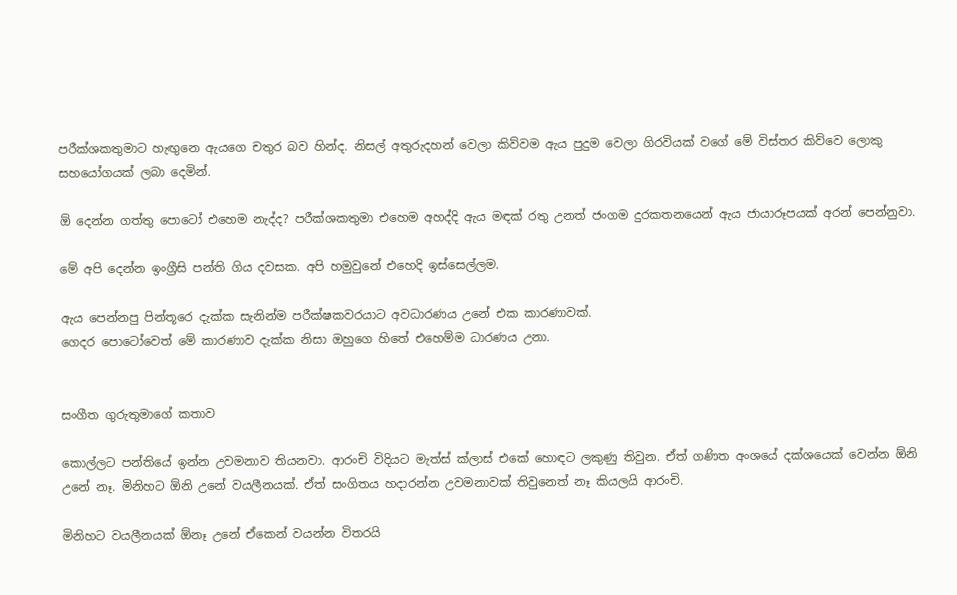පරීක්ශකතුමාට හැඟුනෙ ඇයගෙ චතුර බව හින්ද. නිසල් අතුරුදහන් වෙලා කිව්වම ඇය පුදුම වෙලා ගිරවියක් වගේ මේ විස්තර කිව්වෙ ලොකු සහයෝගයක් ලබා දෙමින්.

ඕ දෙන්න ගත්තු පොටෝ එහෙම නැද්ද? පරීක්ශකතුමා එහෙම අහද්දි ඇය මඳක් රතු උනත් ජංගම දුරකතනයෙන් ඇය ජායාරූපයක් අරන් පෙන්නුවා.

මේ අපි දෙන්න ඉංග්‍රීසි පන්ති ගිය දවසක. අපි හමුවුනේ එහෙදි ඉස්සෙල්ලම.

ඇය පෙන්නපු පින්තූරෙ දැක්ක සැනින්ම පරීක්ෂකවරයාට අවධාරණය උනේ එක කාරණාවක්.
ගෙදර පොටෝවෙත් මේ කාරණාව දැක්ක නිසා ඔහුගෙ හිතේ එහෙම්ම ධාරණය උනා.


සංගීත ගුරුතුමාගේ කතාව

කොල්ලට පන්තියේ ඉන්න උවමනාව තියනවා. ආරංචි විදියට මැත්ස් ක්ලාස් එකේ හොඳට ලකුණු තිවුන. ඒත් ගණිත අංශයේ දක්ශයෙක් වෙන්න ඕනි උනේ නෑ. මිනිහට ඕනි උනේ වයලීනයක්. ඒත් සංගිතය හදාරන්න උවමනාවක් තිවුනෙත් නෑ කියලයි ආරංචි.

මිනිහට වයලීනයක් ඕනෑ උනේ ඒකෙන් වයන්න විතරයි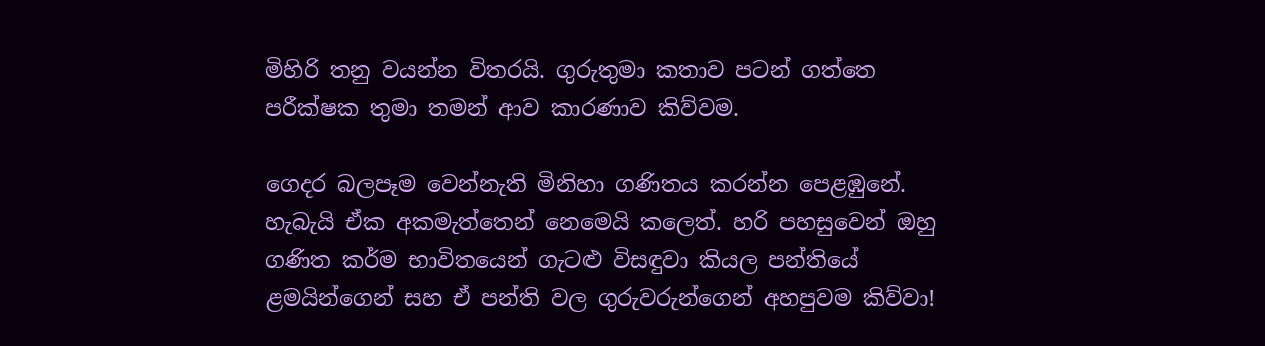මිහිරි තනු වයන්න විතරයි. ගුරුතුමා කතාව පටන් ගත්තෙ පරීක්ෂක තුමා තමන් ආව කාරණාව කිව්වම.

ගෙදර බලපෑම වෙන්නැති මිනිහා ගණිතය කරන්න පෙළඹුනේ. හැබැයි ඒක අකමැත්තෙන් නෙමෙයි කලෙත්. හරි පහසුවෙන් ඔහු ගණිත කර්ම භාවිතයෙන් ගැටළු විසඳුවා කියල පන්තියේ ළමයින්ගෙන් සහ ඒ පන්ති වල ගුරුවරුන්ගෙන් අහපුවම කිව්වා!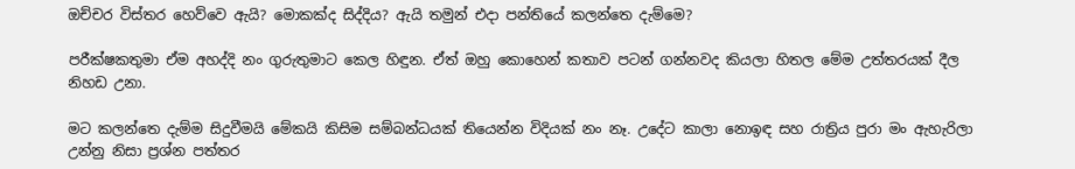ඔච්චර විස්තර හෙව්වෙ ඇයි? මොකක්ද සිද්දිය? ඇයි තමුන් එදා පන්තියේ කලන්තෙ දැම්මෙ?

පරීක්ෂකතුමා ඒම අහද්දි නං ගුරුතුමාට කෙල හිඳුන. ඒත් ඔහු කොහෙන් කතාව පටන් ගන්නවද කියලා හිතල මේම උත්තරයක් දීල නිහඩ උනා.

මට කලන්තෙ දැම්ම සිදුවීමයි මේකයි කිසිම සම්බන්ධයක් තියෙන්න විදියක් නං නෑ. උදේට කාලා නොඉඳ සහ රාත්‍රිය පුරා මං ඇහැරිලා උන්නු නිසා ප්‍රශ්න පත්තර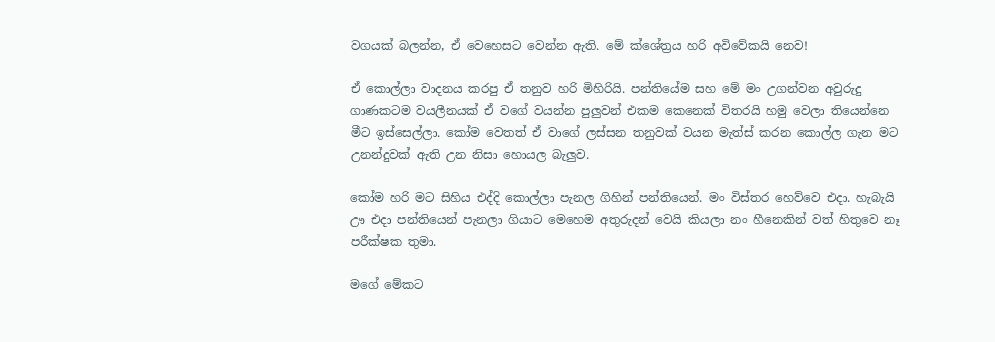වගයක් බලන්න, ඒ වෙහෙසට වෙන්න ඇති. මේ ක්ශේත්‍රය හරි අවිවේකයි නෙව!

ඒ කොල්ලා වාදනය කරපු ඒ තනුව හරි මිහිරියි. පන්තියේම සහ මේ මං උගන්වන අවුරුදු ගාණකටම වයලීනයක් ඒ වගේ වයන්න පුලුවන් එකම කෙනෙක් විතරයි හමු වෙලා තියෙන්නෙ මීට ඉස්සෙල්ලා. කෝම වෙතත් ඒ වාගේ ලස්සන තනුවක් වයන මැත්ස් කරන කොල්ල ගැන මට උනන්දුවක් ඇති උන නිසා හොයල බැලුව.

කෝම හරි මට සිහිය එද්දි කොල්ලා පැනල ගිහින් පන්තියෙන්. මං විස්තර හෙව්වෙ එදා. හැබැයි ඌ එදා පන්තියෙන් පැනලා ගියාට මෙහෙම අතුරුදන් වෙයි කියලා නං හීනෙකින් වත් හිතුවෙ නෑ පරීක්ෂක තුමා.

මගේ මේකට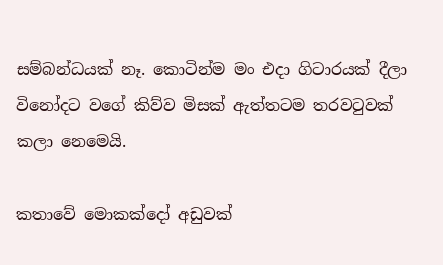සම්බන්ධයක් නෑ. කොටින්ම මං එදා ගිටාරයක් දීලා විනෝදට වගේ කිව්ව මිසක් ඇත්තටම තරවටුවක් කලා නෙමෙයි.

කතාවේ මොකක්දෝ අඩුවක්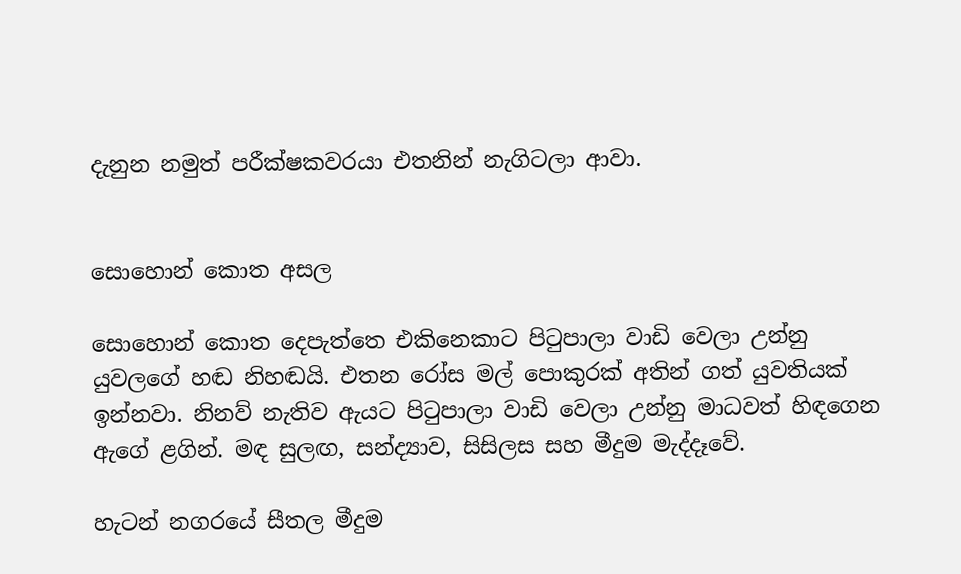දැනුන නමුත් පරීක්ෂකවරයා එතනින් නැගිටලා ආවා.


සොහොන් කොත අසල

සොහොන් කොත දෙපැත්තෙ එකිනෙකාට පිටුපාලා වාඩි වෙලා උන්නු යුවලගේ හඬ නිහඬයි. එතන රෝස මල් පොකුරක් අතින් ගත් යුවතියක් ඉන්නවා. නිනව් නැතිව ඇයට පිටුපාලා වාඩි වෙලා උන්නු මාධවත් හිඳගෙන ඇගේ ළගින්. මඳ සුලඟ, සන්ද්‍යාව, සිසිලස සහ මීදුම මැද්දෑවේ.

හැටන් නගරයේ සීතල මීදුම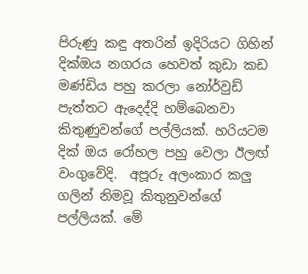පිරුණු කඳු අතරින් ඉදිරියට ගිහින් දික්ඔය නගරය හෙවත් කුඩා කඩ මණ්ඩිය පහු කරලා නෝර්වුඩ් පැත්තට ඇදෙද්දි හම්බෙනවා කිතුණුවන්ගේ පල්ලියක්. හරියටම දික් ඔය රෝහල පහු වෙලා ඊලඟ් වංගුවේදි.  අපූරු අලංකාර කලු ගලින් නිමවූ කිතුනුවන්ගේ පල්ලියක්. මේ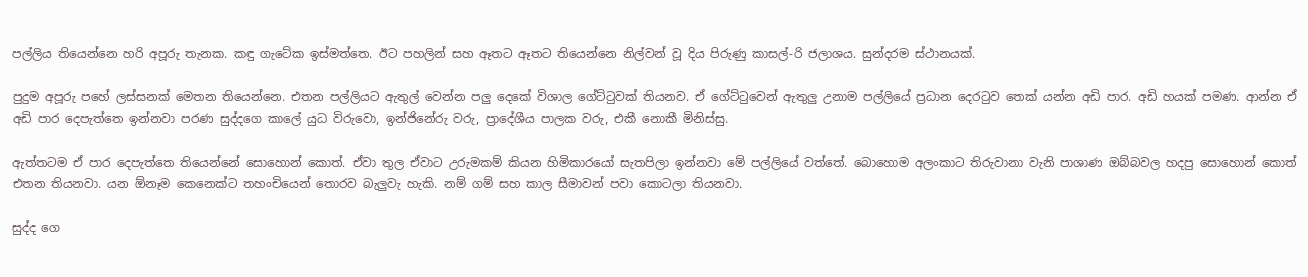පල්ලිය තියෙන්නෙ හරි අපූරු තැනක. කඳු ගැටේක ඉස්මත්තෙ. ඊට පහලින් සහ ඈතට ඈතට තියෙන්නෙ නිල්වන් වූ දිය පිරුණු කාසල්‍-රි ජලාශය. සුන්දරම ස්ථානයක්.

පුදුම අපූරු පහේ ලස්සනක් මෙතන තියෙන්නෙ. එතන පල්ලියට ඇතුල් වෙන්න පලු දෙකේ විශාල ගේට්ටුවක් තියනව. ඒ ගේට්ටුවෙන් ඇතුලු උනාම පල්ලියේ ප්‍රධාන දෙරටුව තෙක් යන්න අඩි පාර. අඩි හයක් පමණ. ආන්න ඒ අඩි පාර දෙපැත්තෙ ඉන්නවා පරණ සුද්දගෙ කාලේ යුධ විරුවො, ඉන්ජිනේරු වරු, ප්‍රාදේශීය පාලක වරු, එකී නොකී මිනිස්සු.

ඇත්තටම ඒ පාර දෙපැත්තෙ තියෙන්නේ සොහොන් කොත්. ඒවා තුල ඒවාට උරුමකම් කියන හිමිකාරයෝ සැතපිලා ඉන්නවා මේ පල්ලියේ වත්තේ. බොහොම අලංකාට තිරුවානා වැනි පාශාණ ඔබ්බවල හදපු සොහොන් කොත් එතන තියනවා. යන ඕනෑම කෙනෙක්ට තහංචියෙන් තොරව බැලුවැ හැකි. නම් ගම් සහ කාල සීමාවන් පවා කොටලා තියනවා.

සුද්ද ගෙ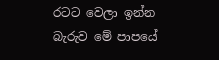රටට වෙලා ඉන්න බැරුව මේ පාපයේ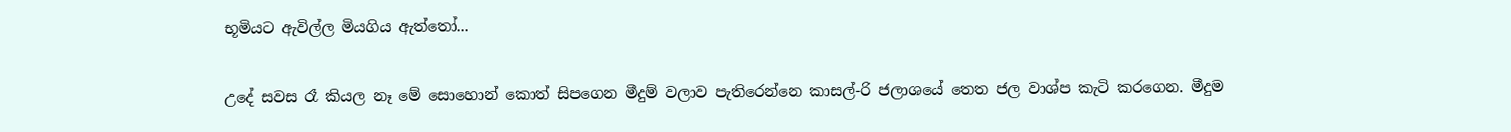භූමියට ඇවිල්ල මියගිය ඇත්තෝ...

උදේ සවස රෑ කියල නෑ මේ සොහොන් කොත් සිපගෙන මීදුම් වලාව පැතිරෙන්නෙ කාසල්-රි ජලාශයේ තෙත ජල වාශ්ප කැටි කරගෙන. මීදුම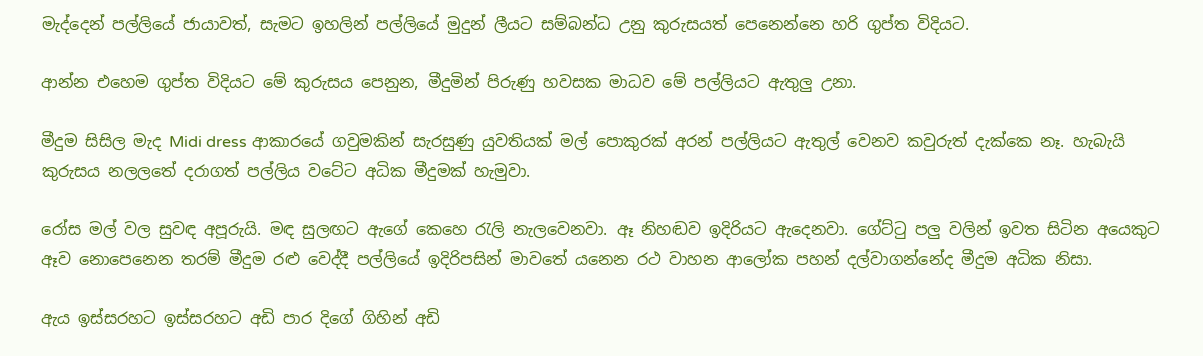මැද්දෙන් පල්ලියේ ජායාවත්, සැමට ඉහලින් පල්ලියේ මුදුන් ලීයට සම්බන්ධ උනු කුරුසයත් පෙනෙන්නෙ හරි ගුප්ත විදියට.

ආන්න එහෙම ගුප්ත විදියට මේ කුරුසය පෙනුන, මීදුමින් පිරුණු හවසක මාධව මේ පල්ලියට ඇතුලු උනා.

මීදුම සිසිල මැද Midi dress ආකාරයේ ගවුමකින් සැරසුණු යුවතියක් මල් පොකුරක් අරන් පල්ලියට ඇතුල් වෙනව කවුරුත් දැක්කෙ නෑ. හැබැයි කුරුසය නලලතේ දරාගත් පල්ලිය වටේට අධික මීදුමක් හැමුවා.

රෝස මල් වල සුවඳ අපූරුයි. මඳ සුලඟට ඇගේ කෙහෙ රැලි නැලවෙනවා. ඈ නිහඬව ඉදිරියට ඇදෙනවා. ගේට්ටු පලු වලින් ඉවත සිටින අයෙකුට ඈව නොපෙනෙන තරම් මීදුම රළු වෙද්දී පල්ලියේ ඉදිරිපසින් මාවතේ යනෙන රථ වාහන ආලෝක පහන් දල්වාගන්නේද මීදුම අධික නිසා.

ඇය ඉස්සරහට ඉස්සරහට අඩි පාර දිගේ ගිහින් අඩි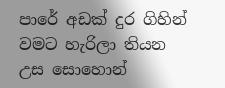පාරේ අඩක් දුර ගිහින් වමට හැරිලා තියන උස සොහොන්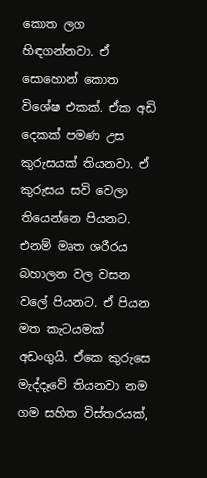කොත ලග හිඳගන්නවා. ඒ සොහොන් කොත විශේෂ එකක්. ඒක අඩි දෙකක් පමණ උස කුරුසයක් තියනවා. ඒ කුරුසය සවි වෙලා තියෙන්නෙ පියනට. එනම් මෘත ශරීරය බහාලන වල වසන වලේ පියනට. ඒ පියන මත කැටයමක් අඩංගුයි. ඒකෙ කුරුසෙ මැද්දෑවේ තියනවා නම ගම සහිත විස්තරයක්,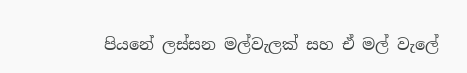පියනේ ලස්සන මල්වැලක් සහ ඒ මල් වැලේ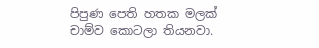පිපුණ පෙති හතක මලක් චාම්ව කොටලා තියනවා.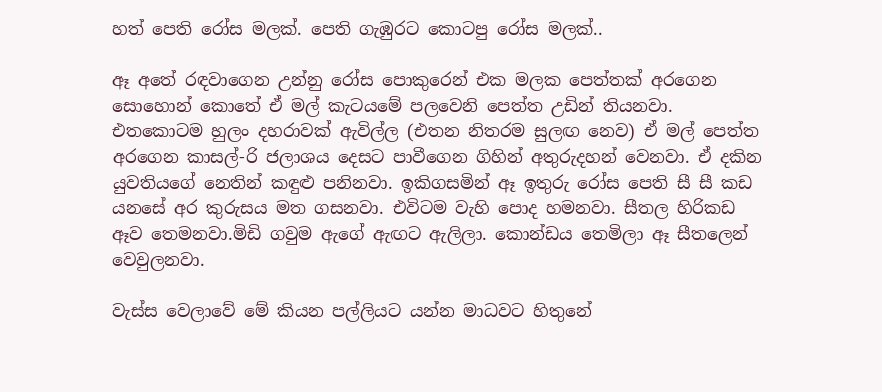හත් පෙති රෝස මලක්. පෙති ගැඹුරට කොටපු රෝස මලක්..

ඈ අතේ රඳවාගෙන උන්නු රෝස පොකුරෙන් එක මලක පෙත්තක් අරගෙන සොහොන් කොතේ ඒ මල් කැටයමේ පලවෙනි පෙත්ත උඩින් තියනවා. එතකොටම හුලං දහරාවක් ඇවිල්ල (එතන නිතරම සුලඟ නෙව) ඒ මල් පෙත්ත අරගෙන කාසල්-රි ජලාශය දෙසට පාවීගෙන ගිහින් අතුරුදහන් වෙනවා. ඒ දකින යුවතියගේ නෙතින් කඳුළු පනිනවා. ඉකිගසමින් ඈ ඉතුරු රෝස පෙති සී සී කඩ යනසේ අර කුරුසය මත ගසනවා. එවිටම වැහි පොද හමනවා. සීතල හිරිකඩ ඈව තෙමනවා.මිඩි ගවුම ඇගේ ඇඟට ඇලිලා. කොන්ඩය තෙමිලා ඈ සීතලෙන් වෙවුලනවා.

වැස්ස වෙලාවේ මේ කියන පල්ලියට යන්න මාධවට හිතුනේ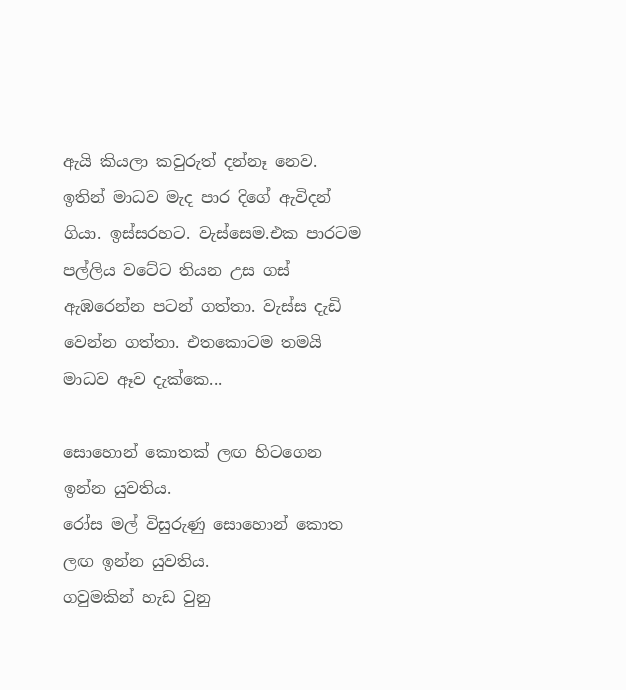ඇයි කියලා කවුරුත් දන්නෑ නෙව. ඉතින් මාධව මැද පාර දිගේ ඇවිදන් ගියා. ඉස්සරහට. වැස්සෙම.එක පාරටම පල්ලිය වටේට තියන උස ගස් ඇඹරෙන්න පටන් ගත්තා. වැස්ස දැඩි වෙන්න ගත්තා. එතකොටම තමයි මාධව ඈව දැක්කෙ...

සොහොන් කොතක් ලඟ හිටගෙන ඉන්න යුවතිය.
රෝස මල් විසුරුණු සොහොන් කොත ලඟ ඉන්න යුවතිය.
ගවුමකින් හැඩ වුනු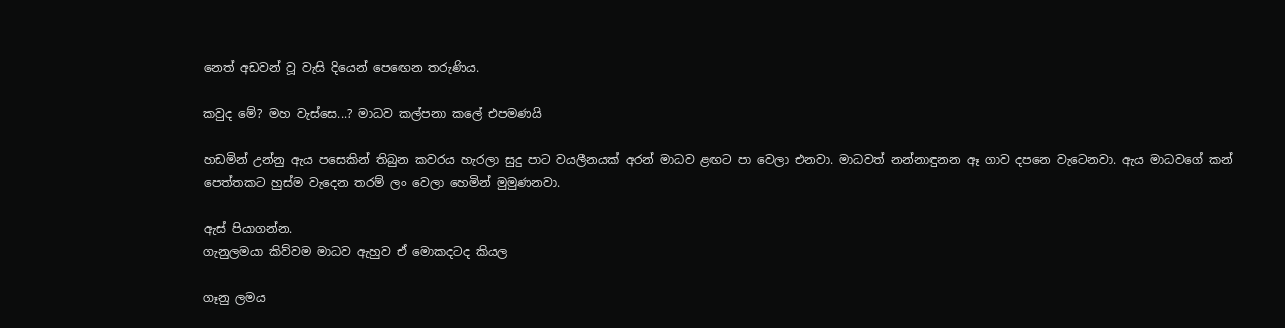නෙත් අඩවන් වූ වැසි දියෙන් පෙඟෙන තරුණිය.

කවුද මේ? මහ වැස්සෙ...? මාධව කල්පනා කලේ එපමණයි

හඩමින් උන්නු ඇය පසෙකින් තිබුන කවරය හැරලා සුදු පාට වයලීනයක් අරන් මාධව ළඟට පා වෙලා එනවා. මාධවත් නන්නාඳුනන ඈ ගාව දපනෙ වැටෙනවා. ඇය මාධවගේ කන් පෙත්තකට හුස්ම වැදෙන තරම් ලං වෙලා හෙමින් මුමුණනවා.

ඇස් පියාගන්න.
ගැනුලමයා කිව්වම මාධව ඇහුව ඒ මොකදටද කියල

ගෑනු ලමය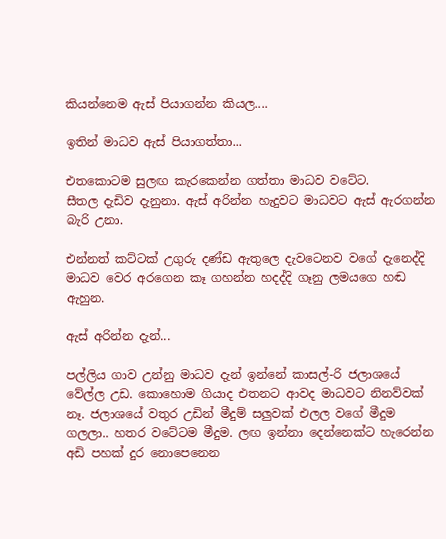කියන්නෙම ඇස් පියාගන්න කියල....

ඉතින් මාධව ඇස් පියාගත්තා...

එතකොටම සුලඟ කැරකෙන්න ගත්තා මාධව වටේට.
සීතල දැඩිව දැනුනා. ඇස් අරින්න හැදුවට මාධවට ඇස් ඇරගන්න බැරි උනා.

එන්නත් කට්ටක් උගුරු දණ්ඩ ඇතුලෙ දැවටෙනව වගේ දැනෙද්දි මාධව වෙර අරගෙන කෑ ගහන්න හදද්දි ගෑනු ලමයගෙ හඬ ඇහුන.

ඇස් අරින්න දැන්...

පල්ලිය ගාව උන්නු මාධව දැන් ඉන්නේ කාසල්-රි ජලාශයේ වේල්ල උඩ. කොහොම ගියාද එතනට ආවද මාධවට නිනව්වක් නෑ. ජලාශයේ වතුර උඩින් මීදුම් සලුවක් එලල වගේ මීදුම ගලලා.. හතර වටේටම මීදුම. ලඟ ඉන්නා දෙන්නෙක්ට හැරෙන්න අඩි පහක් දුර නොපෙනෙන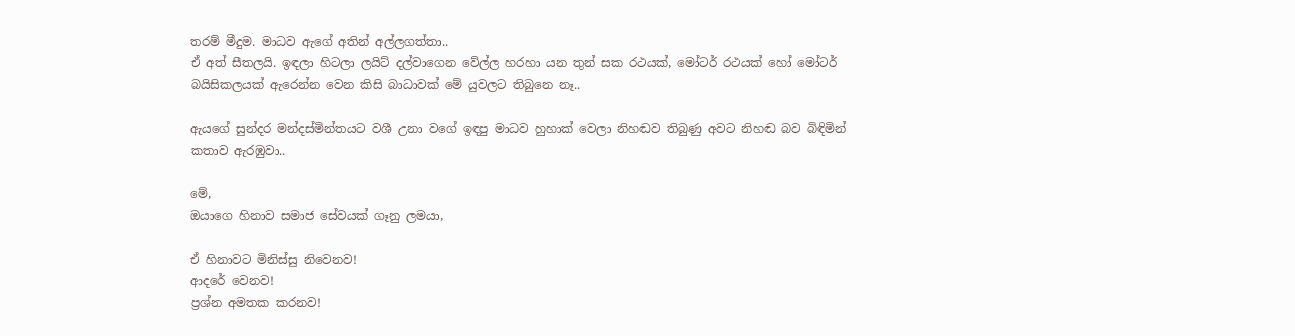තරම් මීදුම. මාධව ඇගේ අතින් අල්ලගත්තා..
ඒ අත් සීතලයි. ඉඳලා හිටලා ලයිට් දල්වාගෙන වේල්ල හරහා යන තුන් සක රථයක්, මෝටර් රථයක් හෝ මෝටර් බයිසිකලයක් ඇරෙන්න වෙන කිසි බාධාවක් මේ යුවලට තිබුනෙ නෑ..

ඇයගේ සුන්දර මන්දස්මින්තයට වශී උනා වගේ ඉඳපු මාධව හුහාක් වෙලා නිහඬව තිබුණු අවට නිහඬ බව බිඳිමින් කතාව ඇරඹුවා..

මේ,
ඔයාගෙ හිනාව සමාජ සේවයක් ගෑනු ලමයා,

ඒ හිනාවට මිනිස්සු නිවෙනව!
ආදරේ වෙනව!
ප්‍රශ්න අමතක කරනව!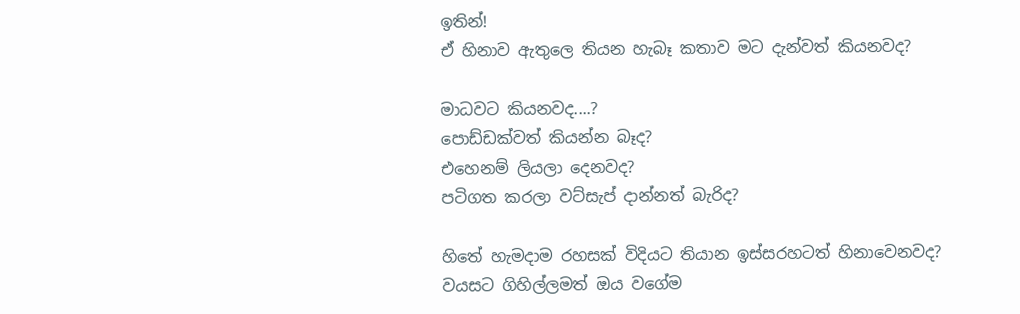ඉතින්!
ඒ හිනාව ඇතුලෙ තියන හැබෑ කතාව මට දැන්වත් කියනවද?

මාධවට කියනවද....?
පොඩ්ඩක්වත් කියන්න බෑද?
එහෙනම් ලියලා දෙනවද?
පටිගත කරලා වට්සැප් දාන්නත් බැරිද?

හිතේ හැමදාම රහසක් විදියට තියාන ඉස්සරහටත් හිනාවෙනවද?
වයසට ගිහිල්ලමත් ඔය වගේම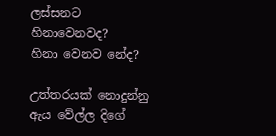ලස්සනට හිනාවෙනවද?
හිනා වෙනව නේද?

උත්තරයක් නොදුන්නු ඇය වේල්ල දිගේ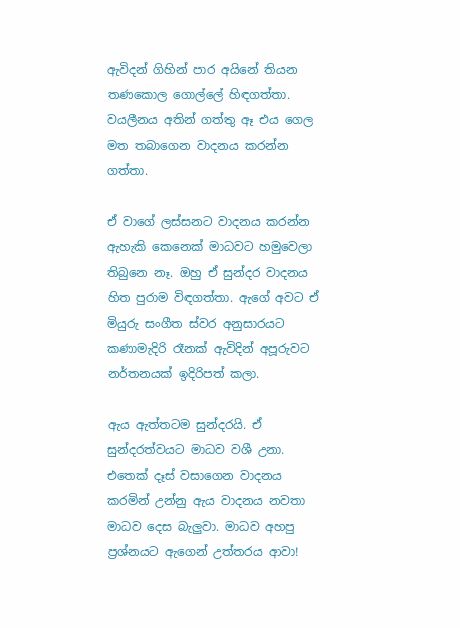ඇවිදන් ගිහින් පාර අයිනේ තියන තණකොල ගොල්ලේ හිඳගත්තා. වයලීනය අතින් ගත්තු ඈ එය ගෙල මත තබාගෙන වාදනය කරන්න ගත්තා.

ඒ වාගේ ලස්සනට වාදනය කරන්න ඇහැකි කෙනෙක් මාධවට හමුවෙලා තිබුනෙ නෑ. ඔහු ඒ සුන්දර වාදනය හිත පුරාම විඳගත්තා. ඇගේ අවට ඒ මියුරු සංගීත ස්වර අනුසාරයට කණාමැදිරි රෑනක් ඇවිදින් අපූරුවට නර්තනයක් ඉදිරිපත් කලා.

ඇය ඇත්තටම සුන්දරයි. ඒ සුන්දරත්වයට මාධව වශී උනා. එතෙක් දෑස් වසාගෙන වාදනය කරමින් උන්නු ඇය වාදනය නවතා මාධව දෙස බැලුවා. මාධව අහපු ප්‍රශ්නයට ඇගෙන් උත්තරය ආවා!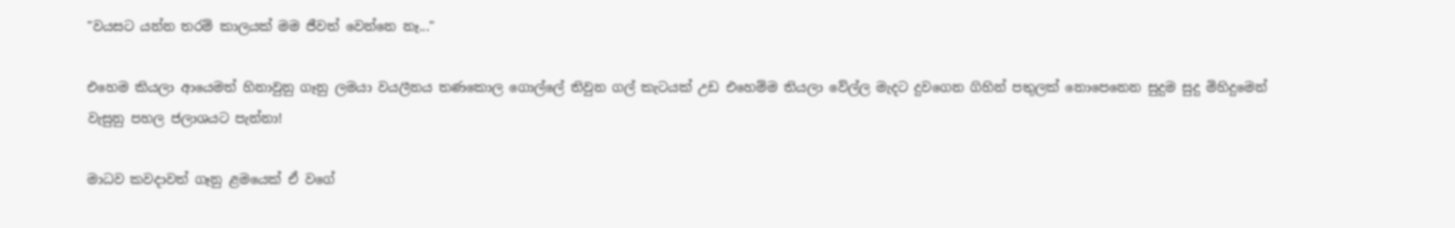"වයසට යන්න තරම් කාලයක් මම ජීවත් වෙන්නෙ නෑ..."

එහෙම කියලා ආයෙමත් හිනාවුනු ගෑනු ලමයා වයලීනය තණකොල ගොල්ලේ තිවුන ගල් කැටයක් උඩ එහෙම්ම තියලා වේල්ල මැදට දුවගෙන ගිහින් පතුලක් නොපෙනෙන සුදුම සුදු මිහිදුමෙන් වැසුනු පහල ජලාශයට පැන්නා!

මාධව කවදාවත් ගෑනු ළමයෙක් ඒ වගේ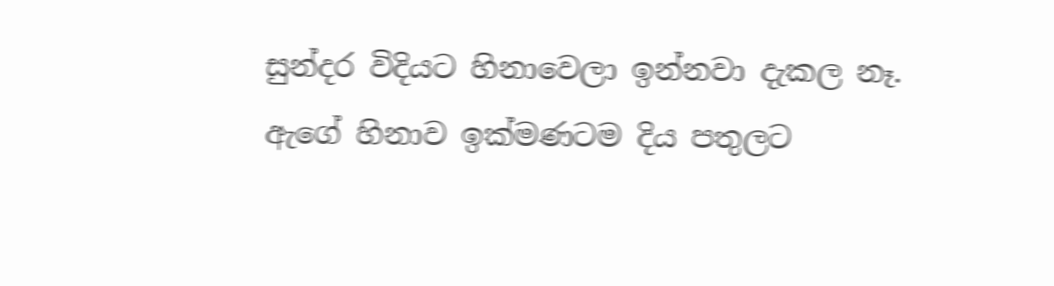සුන්දර විදියට හිනාවෙලා ඉන්නවා දැකල නෑ.
ඇගේ හිනාව ඉක්මණටම දිය පතුලට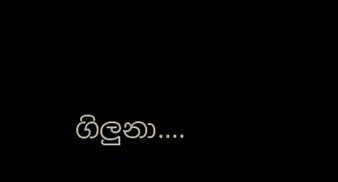ගිලුනා....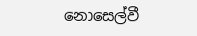නොසෙල්වී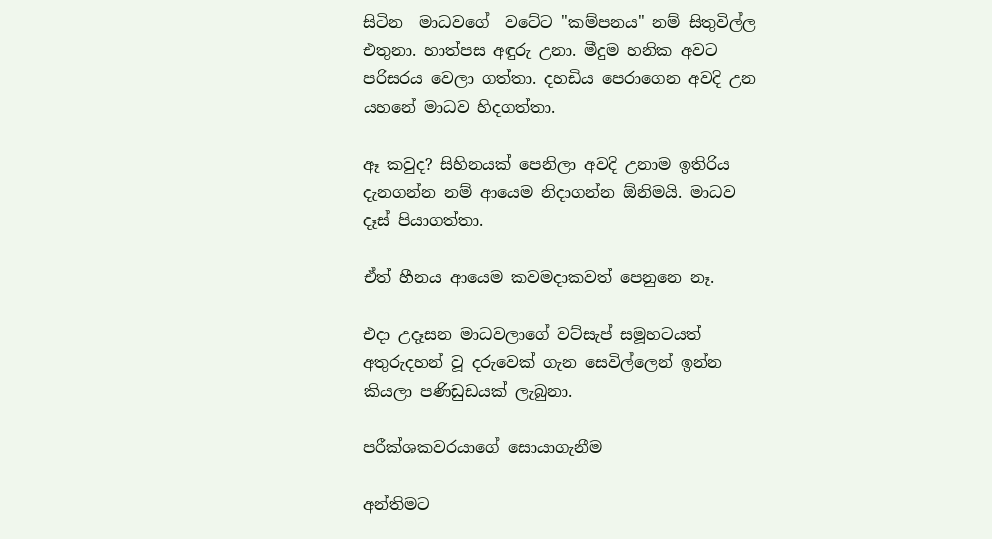සිටින  මාධවගේ  වටේට "කම්පනය" නම් සිතුවිල්ල එතුනා. හාත්පස අඳුරු උනා. මීදුම හනික අවට පරිසරය වෙලා ගත්තා. දහඩිය පෙරාගෙන අවදි උන යහනේ මාධව හිදගත්තා.

ඈ කවුද? සිහිනයක් පෙනිලා අවදි උනාම ඉතිරිය දැනගන්න නම් ආයෙම නිදාගන්න ඕනිමයි. මාධව දෑස් පියාගත්තා.

ඒත් හීනය ආයෙම කවමදාකවත් පෙනුනෙ නෑ.

එදා උදෑසන මාධවලාගේ වට්සැප් සමූහටයත් අතුරුදහන් වූ දරුවෙක් ගැන සෙවිල්ලෙන් ඉන්න කියලා පණිඩුඩයක් ලැබුනා.

පරීක්ශකවරයාගේ සොයාගැනීම

අන්තිමට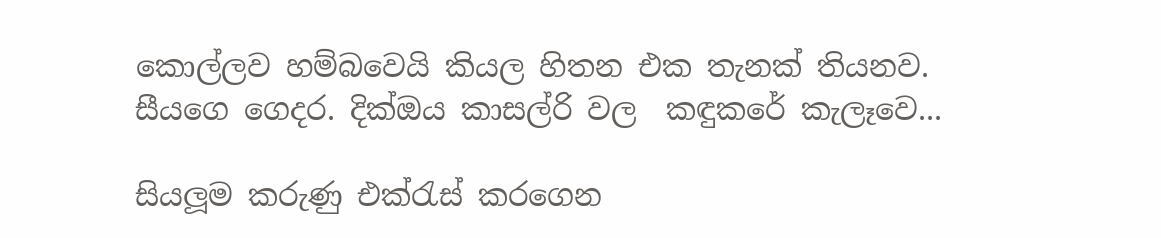කොල්ලව හම්බවෙයි කියල හිතන එක තැනක් තියනව.
සීයගෙ ගෙදර. දික්ඔය කාසල්රි වල  කඳුකරේ කැලෑවෙ...

සියලූම කරුණු එක්රැස් කරගෙන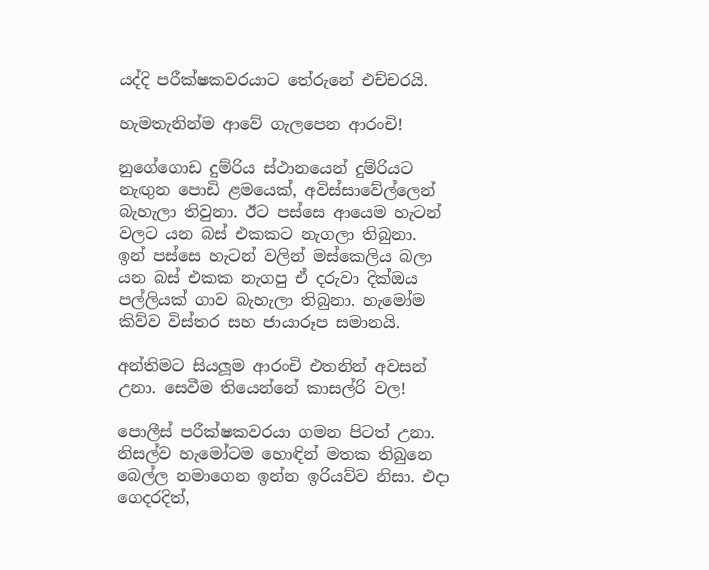යද්දි පරීක්ෂකවරයාට තේරුනේ එච්චරයි.

හැමතැනින්ම ආවේ ගැලපෙන ආරංචි!

නුගේගොඩ දුම්රිය ස්ථානයෙන් දුම්රියට නැඟුන පොඩි ළමයෙක්, අවිස්සාවේල්ලෙන් බැහැලා තිවුනා. ඊට පස්සෙ ආයෙම හැටන් වලට යන බස් එකකට නැගලා තිබුනා.
ඉන් පස්සෙ හැටන් වලින් මස්කෙලිය බලා යන බස් එකක නැගපු ඒ දරුවා දික්ඔය පල්ලියක් ගාව බැහැලා තිබුනා. හැමෝම කිව්ව විස්තර සහ ජායාරූප සමානයි.

අන්තිමට සියලූම ආරංචි එතනින් අවසන් උනා. සෙවීම තියෙන්නේ කාසල්රි වල!

පොලීස් පරීක්ෂකවරයා ගමන පිටත් උනා.  නිසල්ව හැමෝටම හොඳින් මතක තිබුනෙ බෙල්ල නමාගෙන ඉන්න ඉරියව්ව නිසා. එදා ගෙදරදිත්,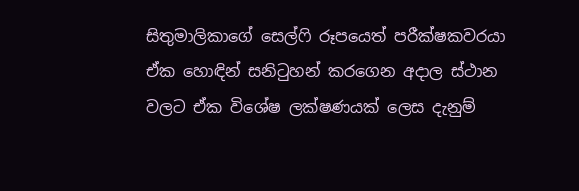සිතුමාලිකාගේ සෙල්ෆි රූපයෙත් පරීක්ෂකවරයා ඒක හොඳින් සනිටුහන් කරගෙන අදාල ස්ථාන වලට ඒක විශේෂ ලක්ෂණයක් ලෙස දැනුම්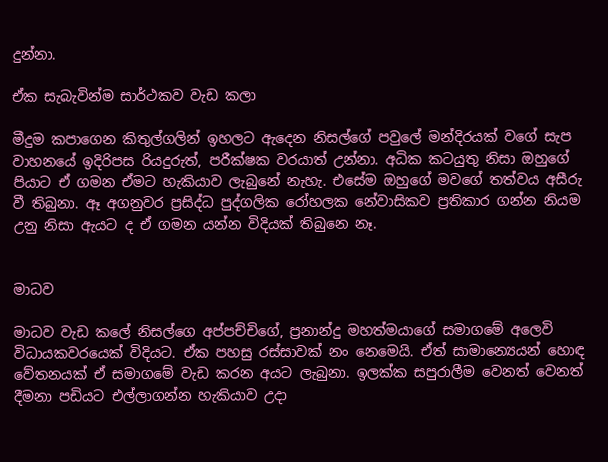දුන්නා.

ඒක සැබැවින්ම සාර්ථකව වැඩ කලා

මීදුම කපාගෙන කිතුල්ගලින් ඉහලට ඇදෙන නිසල්ගේ පවුලේ මන්දිරයක් වගේ සැප වාහනයේ ඉදිරිපස රියදුරුත්, පරීක්ෂක වරයාත් උන්නා. අධික කටයුතු නිසා ඔහුගේ පියාට ඒ ගමන ඒමට හැකියාව ලැබුනේ නැහැ. එසේම ඔහුගේ මවගේ තත්වය අසීරු වී තිබුනා. ඈ අගනුවර ප්‍රසිද්ධ පුද්ගලික රෝහලක නේවාසිකව ප්‍රතිකාර ගන්න නියම උනු නිසා ඇයට ද ඒ ගමන යන්න විදියක් තිබුනෙ නෑ.


මාධව

මාධව වැඩ කලේ නිසල්ගෙ අප්පච්චිගේ, ප්‍රනාන්දු මහත්මයාගේ සමාගමේ අලෙවි විධායකවරයෙක් විදියට. ඒක පහසු රස්සාවක් නං නෙමෙයි. ඒත් සාමාන්‍යෙයන් හොඳ වේතනයක් ඒ සමාගමේ වැඩ කරන අයට ලැබුනා. ඉලක්ක සපුරාලීම වෙනත් වෙනත් දීමනා පඩියට එල්ලාගන්න හැකියාව උදා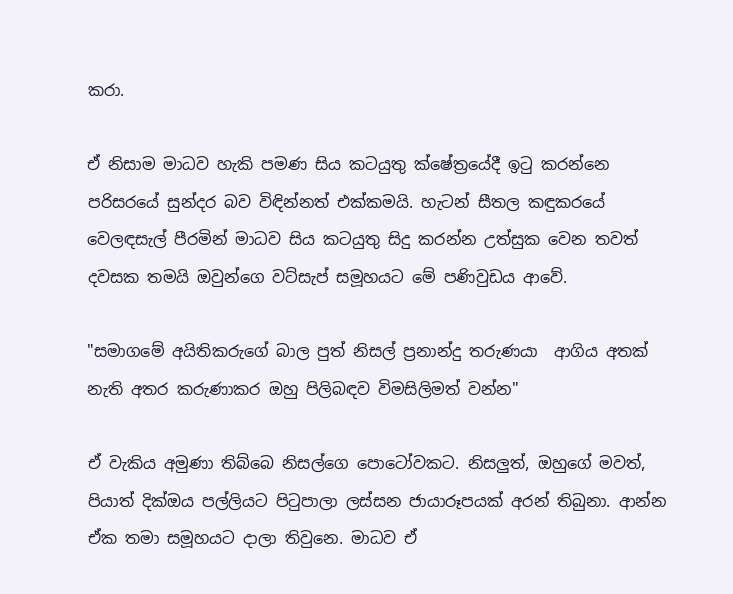කරා.

ඒ නිසාම මාධව හැකි පමණ සිය කටයුතු ක්ෂේත්‍රයේදී ඉටු කරන්නෙ පරිසරයේ සුන්දර බව විඳින්නත් එක්කමයි. හැටන් සීතල කඳුකරයේ වෙලඳසැල් පීරමින් මාධව සිය කටයුතු සිදු කරන්න උත්සුක වෙන තවත් දවසක තමයි ඔවුන්ගෙ වට්සැප් සමූහයට මේ පණිවුඩය ආවේ.

"සමාගමේ අයිතිකරුගේ බාල පුත් නිසල් ප්‍රනාන්දු තරුණයා  ආගිය අතක් නැති අතර කරුණාකර ඔහු පිලිබඳව විමසිලිමත් වන්න"

ඒ වැකිය අමුණා තිබ්බෙ නිසල්ගෙ පොටෝවකට. නිසලුත්, ඔහුගේ මවත්, පියාත් දික්ඔය පල්ලියට පිටුපාලා ලස්සන ජායාරූපයක් අරන් තිබුනා. ආන්න ඒක තමා සමූහයට දාලා තිවුනෙ. මාධව ඒ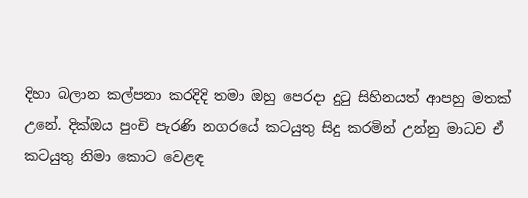දිහා බලාන කල්පනා කරදිදි තමා ඔහු පෙරදා දුටු සිහිනයත් ආපහු මතක් උනේ. දික්ඔය පුංචි පැරණි නගරයේ කටයුතු සිදු කරමින් උන්නු මාධව ඒ කටයුතු නිමා කොට වෙළඳ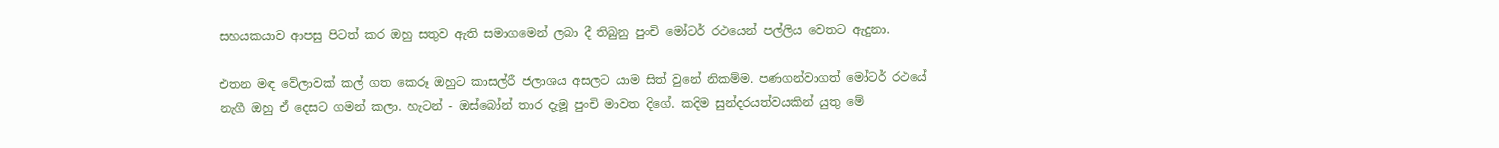සහයකයාව ආපසු පිටත් කර ඔහු සතුව ඇති සමාගමෙන් ලබා දී තිබුනු පුංචි මෝටර් රථයෙන් පල්ලිය වෙතට ඇදුනා.

එතන මඳ වේලාවක් කල් ගත කෙරූ ඔහුට කාසල්රී ජලාශය අසලට යාම සිත් වුනේ නිකම්ම. පණගන්වාගත් මෝටර් රථයේ නැගී ඔහු ඒ දෙසට ගමන් කලා. හැටන් - ඔස්බෝන් තාර දැමූ පුංචි මාවත දිගේ. කදිම සුන්දරයත්වයකින් යුතු මේ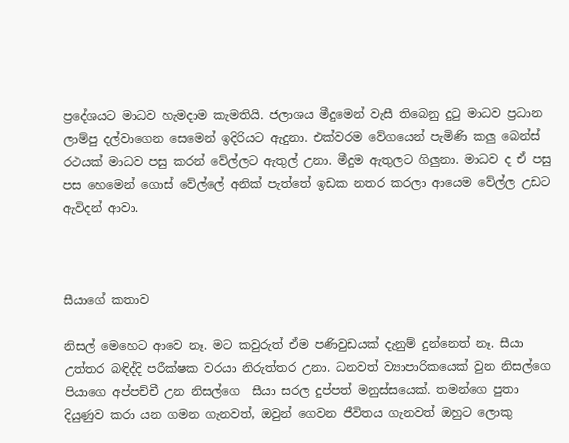ප්‍රදේශයට මාධව හැමදාම කැමතියි. ජලාශය මීදුමෙන් වැසී තිබෙනු දුටු මාධව ප්‍රධාන ලාම්පු දල්වාගෙන සෙමෙන් ඉදිරියට ඇදුනා. එක්වරම වේගයෙන් පැමිණි කලු බෙන්ස් රථයක් මාධව පසු කරන් වේල්ලට ඇතුල් උනා. මීදුම ඇතුලට ගිලුනා. මාධව ද ඒ පසු පස හෙමෙන් ගොස් වේල්ලේ අනික් පැත්තේ ඉඩක නතර කරලා ආයෙම වේල්ල උඩට ඇවිදන් ආවා.



සීයාගේ කතාව

නිසල් මෙහෙට ආවෙ නෑ. මට කවුරුත් ඒම පණිවුඩයක් දැනුම් දුන්නෙත් නෑ. සීයා උත්තර බඳිද්දි පරීක්ෂක වරයා නිරුත්තර උනා. ධනවත් ව්‍යාපාරිකයෙක් වුන නිසල්ගෙ පියාගෙ අප්පච්චී උන නිසල්ගෙ  සීයා සරල දුප්පත් මනුස්සයෙක්. තමන්ගෙ පුතා දියුණුව කරා යන ගමන ගැනවත්, ඔවුන් ගෙවන ජීවිතය ගැනවත් ඔහුට ලොකු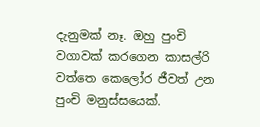දැනුමක් නෑ. ඔහු පුංචි වගාවක් කරගෙන කාසල්රි වත්තෙ කෙලෝර ජීවත් උන පුංචි මනුස්සයෙක්.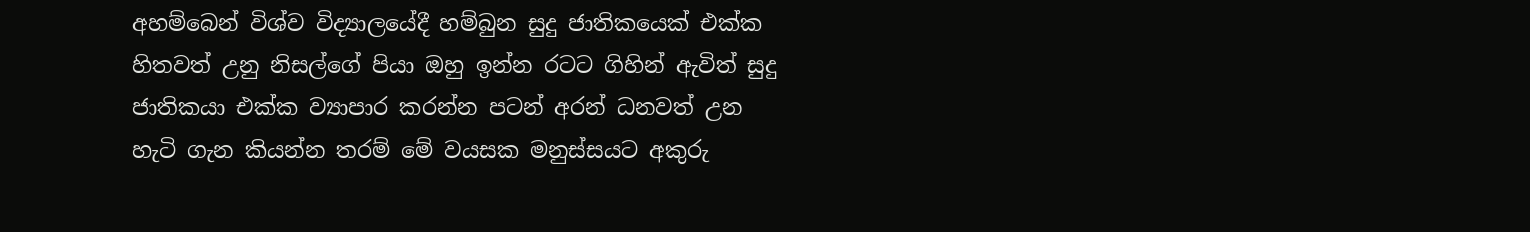අහම්බෙන් විශ්ව විද්‍යාලයේදී හම්බුන සුදු ජාතිකයෙක් එක්ක හිතවත් උනු නිසල්ගේ පියා ඔහු ඉන්න රටට ගිහින් ඇවිත් සුදු ජාතිකයා එක්ක ව්‍යාපාර කරන්න පටන් අරන් ධනවත් උන හැටි ගැන කියන්න තරම් මේ වයසක මනුස්සයට අකුරු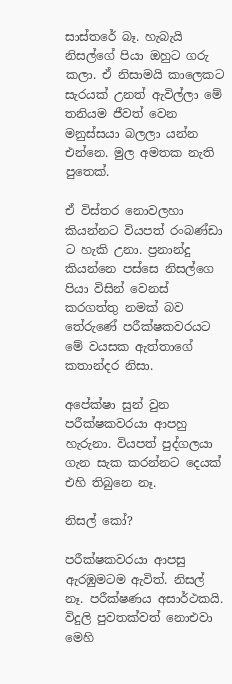සාස්තරේ බෑ. හැබැයි නිසල්ගේ පියා ඔහුට ගරු කලා. ඒ නිසාමයි කාලෙකට සැරයක් උනත් ඇවිල්ලා මේ තනියම ජීවත් වෙන මනුස්සයා බලලා යන්න එන්නෙ. මුල අමතක නැති පුතෙක්.

ඒ විස්තර නොවලහා කියන්නට වියපත් රංබණ්ඩා ට හැකි උනා. ප්‍රනාන්දු කියන්නෙ පස්සෙ නිසල්ගෙ පියා විසින් වෙනස් කරගත්තු නමක් බව තේරුණේ පරීක්ෂකවරයට මේ වයසක ඇත්තාගේ කතාන්දර නිසා.

අපේක්ෂා සුන් වුන පරීක්ෂකවරයා ආපහු හැරුනා. වියපත් පුද්ගලයා ගැන සැක කරන්නට දෙයක් එහි තිබුනෙ නෑ.

නිසල් කෝ?

පරීක්ෂකවරයා ආපසු ඇරඹුමටම ඇවිත්. නිසල් නෑ. පරීක්ෂණය අසාර්ථකයි. විදුලි පුවතක්වත් නොඑවා මෙහි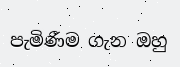පැමිණීම ගැන ඔහු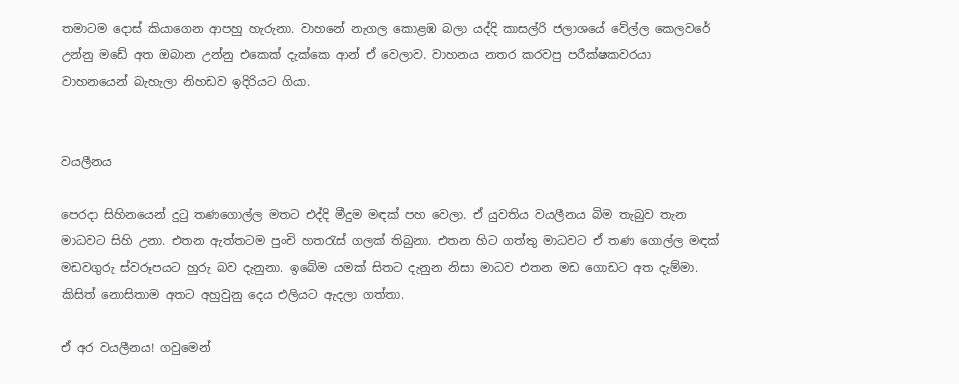තමාටම දොස් කියාගෙන ආපහු හැරුනා. වාහනේ නැගල කොළඹ බලා යද්දි කාසල්රි ජලාශයේ වේල්ල කෙලවරේ උන්නු මඩේ අත ඔබාන උන්නු එකෙක් දැක්කෙ ආන් ඒ වෙලාව. වාහනය නතර කරවපු පරීක්ෂකවරයා වාහනයෙන් බැහැලා නිහඩව ඉදිරියට ගියා.


වයලීනය

පෙරදා සිහිනයෙන් දුටු තණගොල්ල මතට එද්දි මීදුම මඳක් පහ වෙලා. ඒ යුවතිය වයලීනය බිම තැබුව තැන මාධවට සිහි උනා. එතන ඇත්තටම පුංචි හතරැස් ගලක් තිබුනා. එතන හිට ගත්තු මාධවට ඒ තණ ගොල්ල මඳක් මඩවගුරු ස්වරූපයට හුරු බව දැනුනා. ඉබේම යමක් සිතට දැනුන නිසා මාධව එතන මඩ ගොඩට අත දැම්මා. කිසිත් නොසිතාම අතට අහුවුනු දෙය එලියට ඇදලා ගත්තා.

ඒ අර වයලීනය! ගවුමෙන්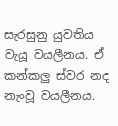සැරසුනු යුවතිය වැයූ වයලීනය. ඒ කන්කලු ස්වර නද නැංවූ වයලීනය.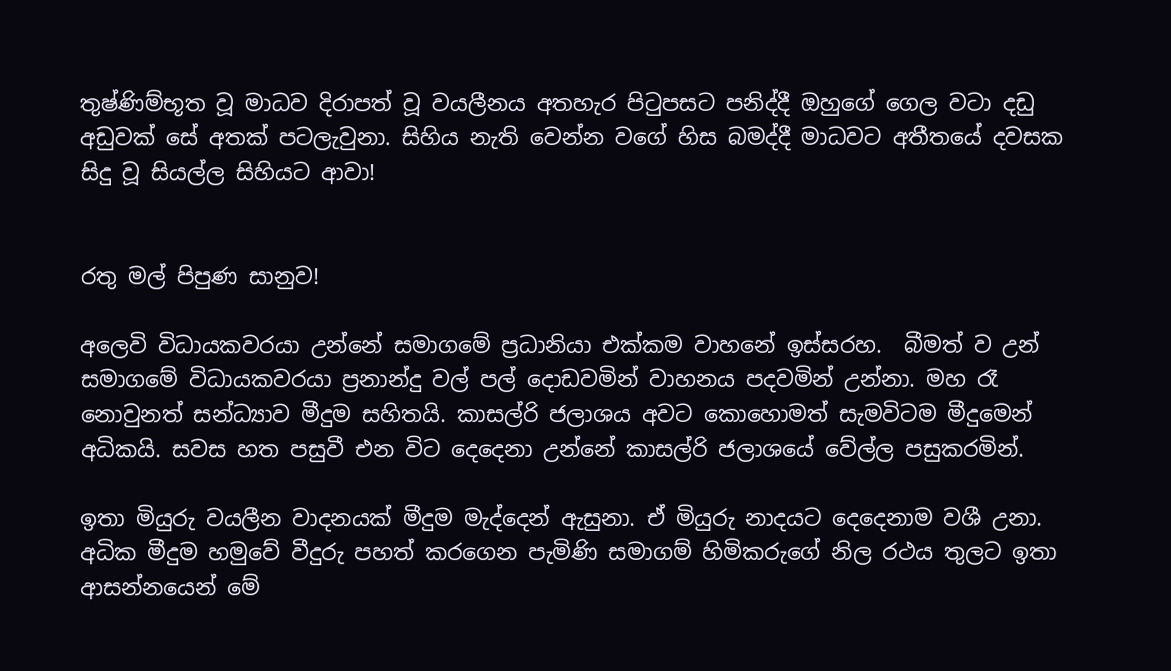තුෂ්ණිම්භූත වූ මාධව දිරාපත් වූ වයලීනය අතහැර පිටුපසට පනිද්දී ඔහුගේ ගෙල වටා දඩු අඩුවක් සේ අතක් පටලැවුනා. සිහිය නැති වෙන්න වගේ හිස බමද්දී මාධවට අතීතයේ දවසක සිදු වූ සියල්ල සිහියට ආවා!


රතු මල් පිපුණ සානුව!

අලෙවි විධායකවරයා උන්නේ සමාගමේ ප්‍රධානියා එක්කම වාහනේ ඉස්සරහ.  බීමත් ව උන් සමාගමේ විධායකවරයා ප්‍රනාන්දු වල් පල් දොඩවමින් වාහනය පදවමින් උන්නා. මහ රෑ නොවුනත් සන්ධ්‍යාව මීදුම සහිතයි. කාසල්රි ජලාශය අවට කොහොමත් සැමවිටම මීදුමෙන් අධිකයි. සවස හත පසුවී එන විට දෙදෙනා උන්නේ කාසල්රි ජලාශයේ වේල්ල පසුකරමින්.

ඉතා මියුරු වයලීන වාදනයක් මීදුම මැද්දෙන් ඇසුනා. ඒ මියුරු නාදයට දෙදෙනාම වශී උනා. අධික මීදුම හමුවේ වීදුරු පහත් කරගෙන පැමිණි සමාගම් හිමිකරුගේ නිල රථය තුලට ඉතා ආසන්නයෙන් මේ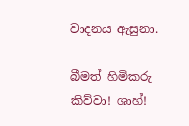වාදනය ඇසුනා.

බීමත් හිමිකරු කිව්වා! ශාහ්!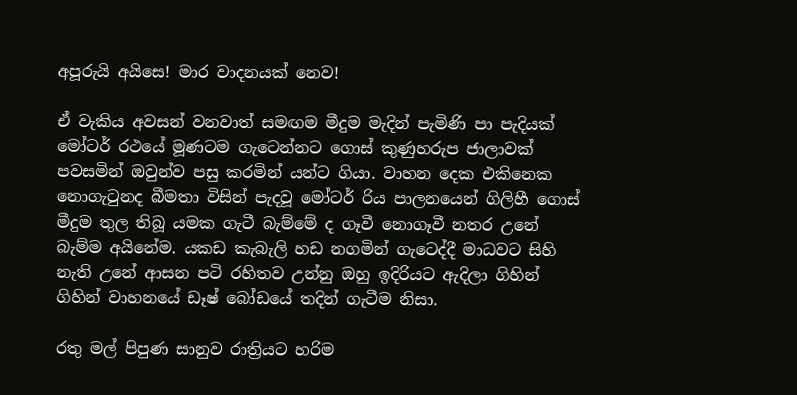අපූරුයි අයිසෙ! මාර වාදනයක් නෙව!

ඒ වැකිය අවසන් වනවාත් සමඟම මීදුම මැදින් පැමිණි පා පැදියක් මෝටර් රථයේ මූණටම ගැටෙන්නට ගොස් කුණුහරුප ජාලාවක් පවසමින් ඔවුන්ව පසු කරමින් යන්ට ගියා. වාහන දෙක එකිනෙක නොගැටුනද බීමතා විසින් පැදවූ මෝටර් රිය පාලනයෙන් ගිලිහී ගොස් මීදුම තුල තිබූ යමක ගැටී බැම්මේ ද ගෑවී නොගෑවී නතර උනේ බැම්ම අයිනේම. යකඩ කැබැලි හඩ නගමින් ගැටෙද්දී මාධවට සිහි නැති උනේ ආසන පටි රහිතව උන්නු ඔහු ඉදිරියට ඇදිලා ගිහින් ගිහින් වාහනයේ ඩෑෂ් බෝඩයේ තදින් ගැටීම නිසා.

රතු මල් පිපුණ සානුව රාත්‍රියට හරිම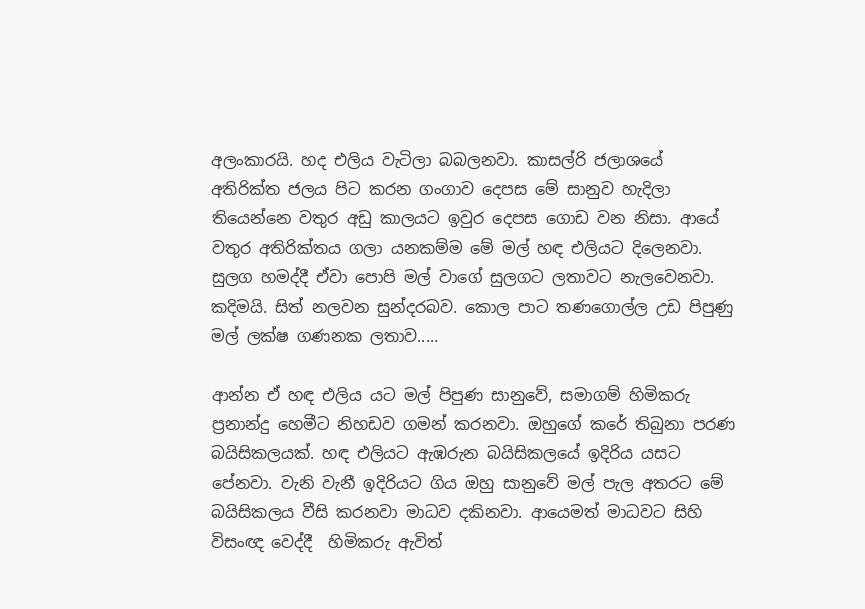අලංකාරයි. හද එලිය වැටිලා බබලනවා. කාසල්රි ජලාශයේ  අතිරික්ත ජලය පිට කරන ගංගාව දෙපස මේ සානුව හැදිලා තියෙන්නෙ වතුර අඩු කාලයට ඉවුර දෙපස ගොඩ වන නිසා. ආයේ වතුර අතිරික්තය ගලා යනකම්ම මේ මල් හඳ එලියට දිලෙනවා. සුලග හමද්දී ඒවා පොපි මල් වාගේ සුලගට ලතාවට නැලවෙනවා. කදිමයි. සිත් නලවන සුන්දරබව. කොල පාට තණගොල්ල උඩ පිපුණු මල් ලක්ෂ ගණනක ලතාව.....

ආන්න ඒ හඳ එලිය යට මල් පිපුණ සානුවේ, සමාගම් හිමිකරු ප්‍රනාන්දු හෙමීට නිහඩව ගමන් කරනවා. ඔහුගේ කරේ තිබුනා පරණ බයිසිකලයක්. හඳ එලියට ඇඹරුන බයිසිකලයේ ඉදිරිය යසට පේනවා. වැනි වැනී ඉදිරියට ගිය ඔහු සානුවේ මල් පැල අතරට මේ බයිසිකලය වීසි කරනවා මාධව දකිනවා. ආයෙමත් මාධවට සිහි විසංඥ වෙද්දී  හිමිකරු ඇවිත්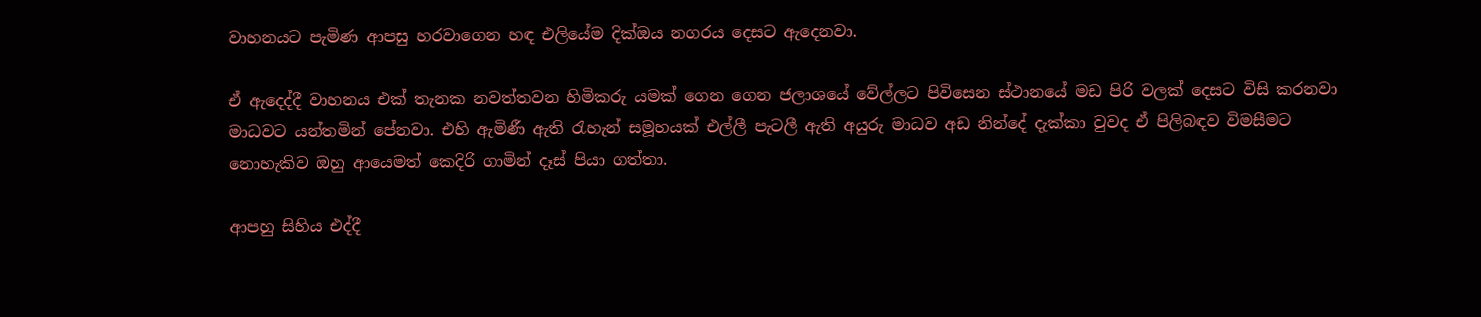වාහනයට පැමිණ ආපසු හරවාගෙන හඳ එලියේම දික්ඔය නගරය දෙසට ඇදෙනවා.

ඒ ඇදෙද්දී වාහනය එක් තැනක නවත්තවන හිමිකරු යමක් ගෙන ගෙන ජලාශයේ වේල්ලට පිවිසෙන ස්ථානයේ මඩ පිරි වලක් දෙසට විසි කරනවා මාධවට යන්තමින් පේනවා. එහි ඇමිණී ඇති රැහැන් සමූහයක් එල්ලී පැටලී ඇති අයුරු මාධව අඩ නින්දේ දැක්කා වුවද ඒ පිලිබඳව විමසීමට නොහැකිව ඔහු ආයෙමත් කෙදිරි ගාමින් දෑස් පියා ගත්තා.

ආපහු සිහිය එද්දී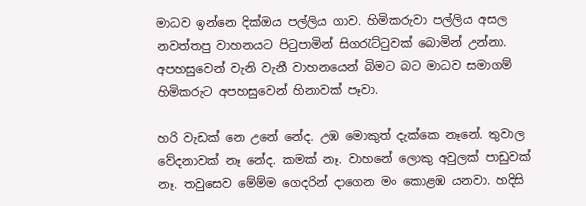මාධව ඉන්නෙ දික්ඔය පල්ලිය ගාව. හිමිකරුවා පල්ලිය අසල නවත්තපු වාහනයට පිටුපාමින් සිගරැට්ටුවක් බොමින් උන්නා. අපහසුවෙන් වැනි වැනී වාහනයෙන් බිමට බට මාධව සමාගම් හිමිකරුට අපහසුවෙන් හිනාවක් පෑවා.

හරි වැඩක් නෙ උනේ නේද. උඹ මොකුත් දැක්කෙ නෑනේ. තුවාල වේදනාවක් නෑ නේද. කමක් නෑ. වාහනේ ලොකු අවුලක් පාඩුවක් නෑ. තවුසෙව මේම්ම ගෙදරින් දාගෙන මං කොළඹ යනවා. හදිසි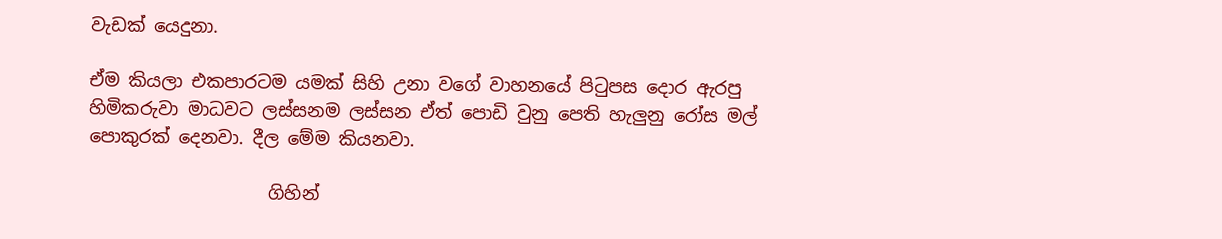වැඩක් යෙදුනා.

ඒම කියලා එකපාරටම යමක් සිහි උනා වගේ වාහනයේ පිටුපස දොර ඇරපු හිමිකරුවා මාධවට ලස්සනම ලස්සන ඒත් පොඩි වුනු පෙති හැලුනු රෝස මල් පොකුරක් දෙනවා. දීල මේම කියනවා.

                    ගිහින්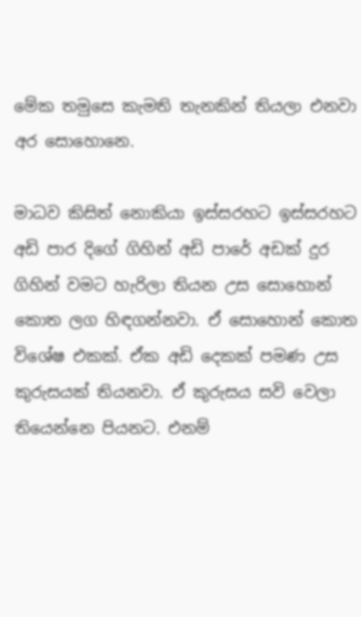මේක තමුසෙ කැමති තැනකින් තියලා එනවා අර සොහොනෙ.

මාධව කිසිත් නොකියා ඉස්සරහට ඉස්සරහට අඩි පාර දිගේ ගිහින් අඩි පාරේ අඩක් දුර ගිහින් වමට හැරිලා තියන උස සොහොන් කොත ලග හිඳගන්නවා. ඒ සොහොන් කොත විශේෂ එකක්. ඒක අඩි දෙකක් පමණ උස කුරුසයක් තියනවා. ඒ කුරුසය සවි වෙලා තියෙන්නෙ පියනට. එනම්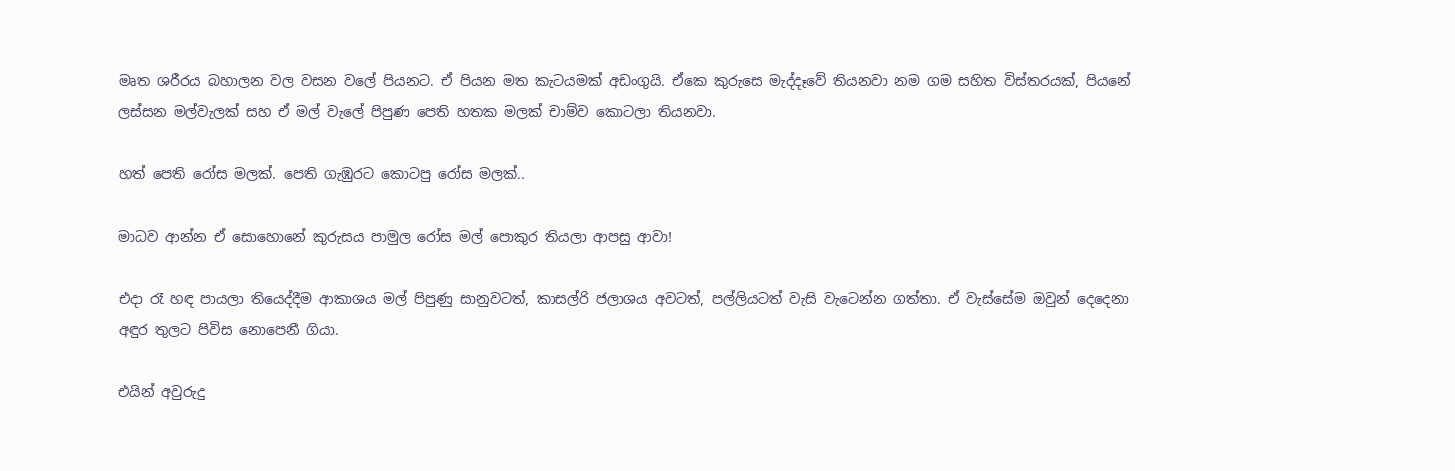මෘත ශරීරය බහාලන වල වසන වලේ පියනට. ඒ පියන මත කැටයමක් අඩංගුයි. ඒකෙ කුරුසෙ මැද්දෑවේ තියනවා නම ගම සහිත විස්තරයක්, පියනේ ලස්සන මල්වැලක් සහ ඒ මල් වැලේ පිපුණ පෙති හතක මලක් චාම්ව කොටලා තියනවා.

හත් පෙති රෝස මලක්. පෙති ගැඹුරට කොටපු රෝස මලක්..

මාධව ආන්න ඒ සොහොනේ කුරුසය පාමුල රෝස මල් පොකුර තියලා ආපසු ආවා!

එදා රෑ හඳ පායලා තියෙද්දීම ආකාශය මල් පිපුණු සානුවටත්, කාසල්රි ජලාශය අවටත්, පල්ලියටත් වැසි වැටෙන්න ගත්තා. ඒ වැස්සේම ඔවුන් දෙදෙනා අඳුර තුලට පිවිස නොපෙනී ගියා.

එයින් අවුරුදු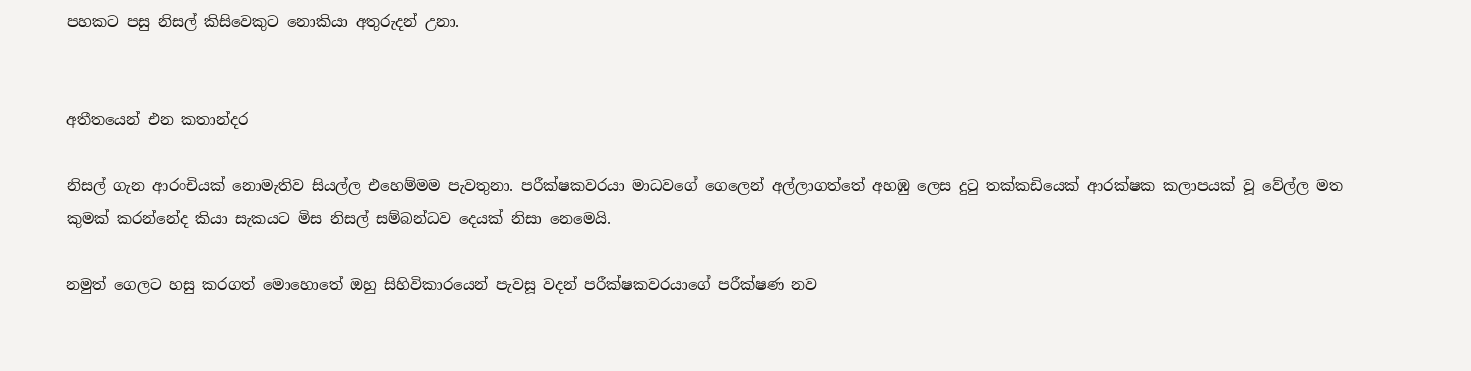පහකට පසු නිසල් කිසිවෙකුට නොකියා අතුරුදන් උනා.


අතීතයෙන් එන කතාන්දර

නිසල් ගැන ආරංචියක් නොමැතිව සියල්ල එහෙම්මම පැවතුනා. පරීක්ෂකවරයා මාධවගේ ගෙලෙන් අල්ලාගත්තේ අහඹු ලෙස දුටු තක්කඩියෙක් ආරක්ෂක කලාපයක් වූ වේල්ල මත කුමක් කරන්නේද කියා සැකයට මිස නිසල් සම්බන්ධව දෙයක් නිසා නෙමෙයි.

නමුත් ගෙලට හසු කරගත් මොහොතේ ඔහු සිහිවිකාරයෙන් පැවසූ වදන් පරීක්ෂකවරයාගේ පරීක්ෂණ නව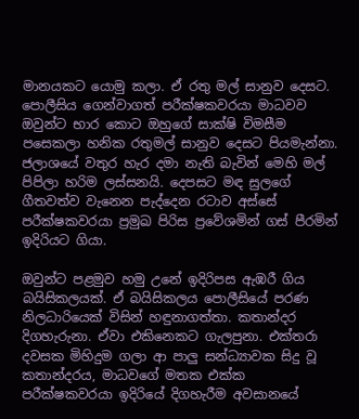මානයකට යොමු කලා. ඒ රතු මල් සානුව දෙසට. පොලීසිය ගෙන්වාගත් පරීක්ෂකවරයා මාධවව ඔවුන්ට භාර කොට ඔහුගේ සාක්ෂි විමසීම පසෙකලා හනික රතුමල් සානුව දෙසට පියමැන්නා. ජලාශයේ වතුර හැර දමා නැති බැවින් මෙහි මල් පිපිලා හරිම ලස්සනයි. දෙපසට මඳ සුලගේ ගීතවත්ව වැනෙන පැද්දෙන රටාව අස්සේ පරීක්ෂකවරයා ප්‍රමුඛ පිරිස ප්‍රවේශමින් ගස් පීරමින් ඉදිරියට ගියා.

ඔවුන්ට පළමුව හමු උනේ ඉදිරිපස ඇඹරී ගිය බයිසිකලයක්. ඒ බයිසිකලය පොලීසියේ පරණ නිලධාරියෙක් විසින් හඳුනාගත්තා. කතාන්දර දිගහැරුනා. ඒවා එකිනෙකට ගැලපුනා. එක්තරා දවසක මිහිදුම ගලා ආ පාලු සන්ධ්‍යාවක සිදු වූ කතාන්දරය, මාධවගේ මතක එක්ක පරීක්ෂකවරයා ඉදිරියේ දිගහැරීම අවසානයේ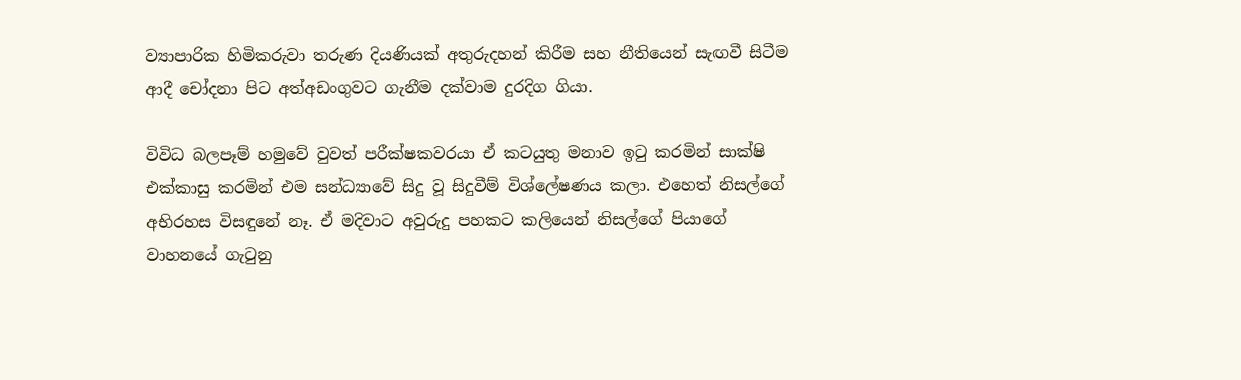ව්‍යාපාරික හිමිකරුවා තරුණ දියණියක් අතුරුදහන් කිරීම සහ නීතියෙන් සැඟවී සිටීම ආදී චෝදනා පිට අත්අඩංගුවට ගැනීම දක්වාම දුරදිග ගියා.

විවිධ බලපෑම් හමුවේ වුවත් පරීක්ෂකවරයා ඒ කටයුතු මනාව ඉටු කරමින් සාක්ෂි එක්කාසු කරමින් එම සන්ධ්‍යාවේ සිදු වූ සිදුවීම් විශ්ලේෂණය කලා. එහෙත් නිසල්ගේ අභිරහස විසඳුනේ නෑ. ඒ මදිවාට අවුරුදු පහකට කලියෙන් නිසල්ගේ පියාගේ වාහනයේ ගැටුනු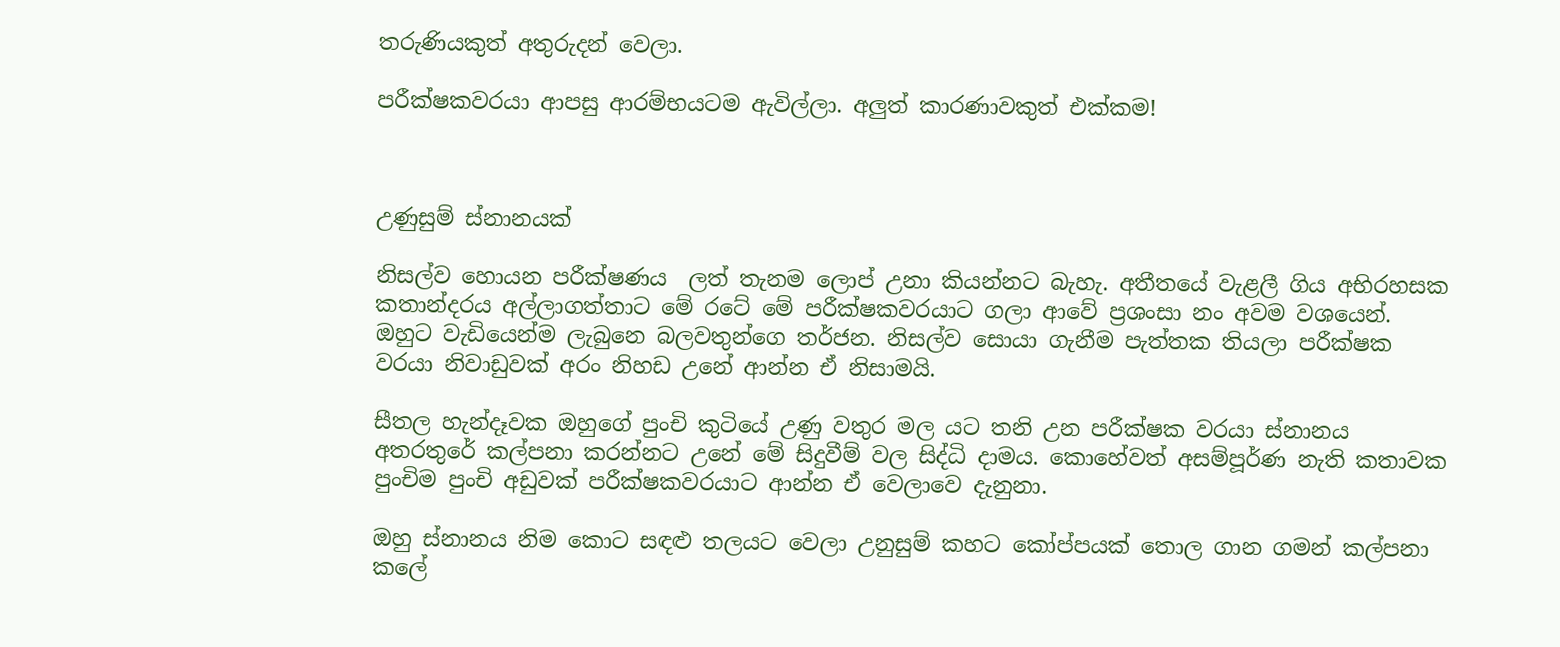තරුණියකුත් අතුරුදන් වෙලා.

පරීක්ෂකවරයා ආපසු ආරම්භයටම ඇවිල්ලා. අලුත් කාරණාවකුත් එක්කම!



උණුසුම් ස්නානයක්

නිසල්ව හොයන පරීක්ෂණය  ලත් තැනම ලොප් උනා කියන්නට බැහැ. අතීතයේ වැළලී ගිය අභිරහසක කතාන්දරය අල්ලාගත්තාට මේ රටේ මේ පරීක්ෂකවරයාට ගලා ආවේ ප්‍රශංසා නං අවම වශයෙන්. ඔහුට වැඩියෙන්ම ලැබුනෙ බලවතුන්ගෙ තර්ජන. නිසල්ව සොයා ගැනීම පැත්තක තියලා පරීක්ෂක වරයා නිවාඩුවක් අරං නිහඩ උනේ ආන්න ඒ නිසාමයි.

සීතල හැන්දෑවක ඔහුගේ පුංචි කුටියේ උණු වතුර මල යට තනි උන පරීක්ෂක වරයා ස්නානය අතරතුරේ කල්පනා කරන්නට උනේ මේ සිදුවීම් වල සිද්ධි දාමය. කොහේවත් අසම්පූර්ණ නැති කතාවක පුංචිම පුංචි අඩුවක් පරීක්ෂකවරයාට ආන්න ඒ වෙලාවෙ දැනුනා.

ඔහු ස්නානය නිම කොට සඳළු තලයට වෙලා උනුසුම් කහට කෝප්පයක් තොල ගාන ගමන් කල්පනා කලේ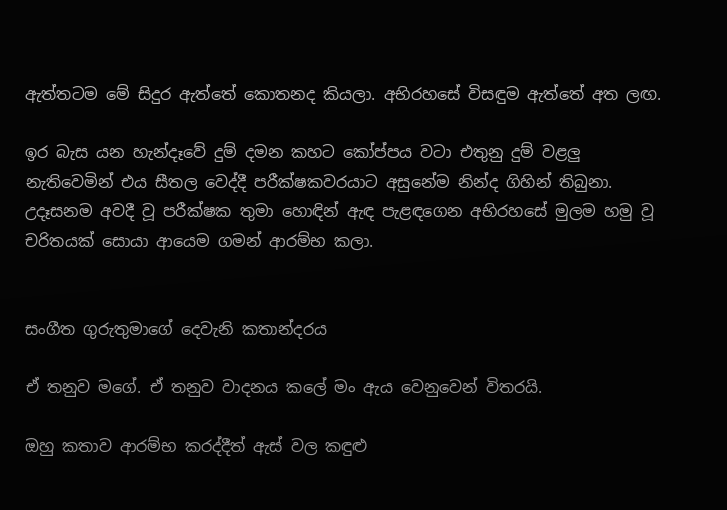ඇත්තටම මේ සිදුර ඇත්තේ කොතනද කියලා. අභිරහසේ විසඳුම ඇත්තේ අත ලඟ.

ඉර බැස යන හැන්දෑවේ දුම් දමන කහට කෝප්පය වටා එතුනු දුම් වළලු නැතිවෙමින් එය සීතල වෙද්දී පරීක්ෂකවරයාට අසුනේම නින්ද ගිහින් තිබුනා. උදෑසනම අවදී වූ පරීක්ෂක තුමා හොඳින් ඇඳ පැළඳගෙන අභිරහසේ මුලම හමු වූ චරිතයක් සොයා ආයෙම ගමන් ආරම්භ කලා.


සංගීත ගුරුතුමාගේ දෙවැනි කතාන්දරය

ඒ තනුව මගේ. ඒ තනුව වාදනය කලේ මං ඇය වෙනුවෙන් විතරයි.

ඔහු කතාව ආරම්භ කරද්දීත් ඇස් වල කඳුළු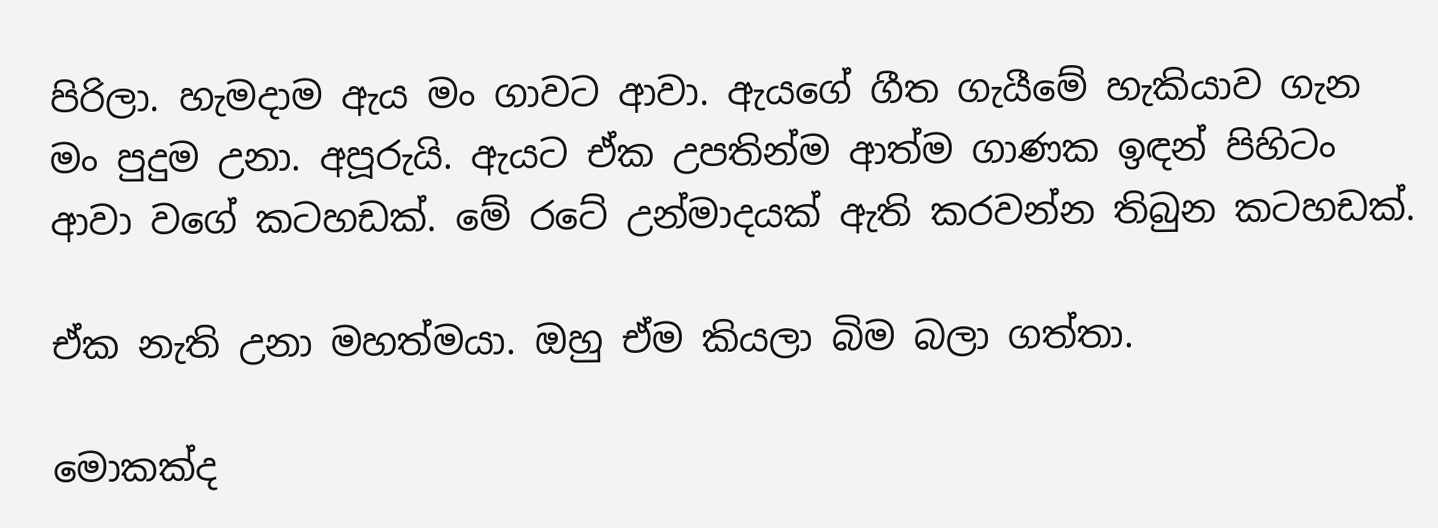පිරිලා. හැමදාම ඇය මං ගාවට ආවා. ඇයගේ ගීත ගැයීමේ හැකියාව ගැන මං පුදුම උනා. අපූරුයි. ඇයට ඒක උපතින්ම ආත්ම ගාණක ඉඳන් පිහිටං ආවා වගේ කටහඩක්. මේ රටේ උන්මාදයක් ඇති කරවන්න තිබුන කටහඩක්.

ඒක නැති උනා මහත්මයා. ඔහු ඒම කියලා බිම බලා ගත්තා.

මොකක්ද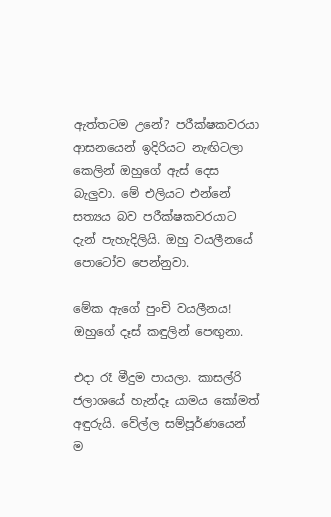ඇත්තටම උනේ? පරීක්ෂකවරයා ආසනයෙන් ඉදිරියට නැඟිටලා කෙලින් ඔහුගේ ඇස් දෙස බැලුවා. මේ එලියට එන්නේ සත්‍යය බව පරීක්ෂකවරයාට දැන් පැහැදිලියි. ඔහු වයලීනයේ පොටෝව පෙන්නුවා.

මේක ඇගේ පුංචි වයලීනය! ඔහුගේ දෑස් කඳුලින් පෙඟුනා.

එදා රෑ මීදුම පායලා. කාසල්රි ජලාශයේ හැන්දෑ යාමය කෝමත් අඳුරුයි. වේල්ල සම්පූර්ණයෙන් ම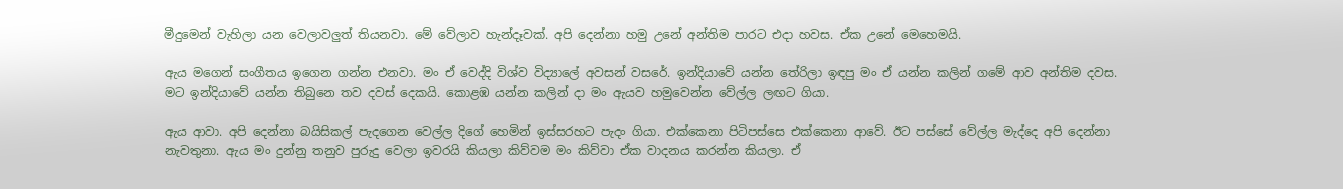මීදුමෙන් වැහිලා යන වෙලාවලුත් තියනවා. මේ වේලාව හැන්දෑවක්. අපි දෙන්නා හමු උනේ අන්තිම පාරට එදා හවස. ඒක උනේ මෙහෙමයි.

ඇය මගෙන් සංගීතය ඉගෙන ගන්න එනවා. මං ඒ වෙද්දි විශ්ව විද්‍යාලේ අවසන් වසරේ. ඉන්දියාවේ යන්න තේරිලා ඉඳපු මං ඒ යන්න කලින් ගමේ ආව අන්තිම දවස. මට ඉන්දියාවේ යන්න තිබුනෙ තව දවස් දෙකයි. කොළඹ යන්න කලින් දා මං ඇයව හමුවෙන්න වේල්ල ලඟට ගියා.

ඇය ආවා. අපි දෙන්නා බයිසිකල් පැදගෙන වෙල්ල දිගේ හෙමින් ඉස්සරහට පැදං ගියා. එක්කෙනා පිටිපස්සෙ එක්කෙනා ආවේ. ඊට පස්සේ වේල්ල මැද්දෙ අපි දෙන්නා නැවතුනා. ඇය මං දුන්නු තනුව පුරුදු වෙලා ඉවරයි කියලා කිව්වම මං කිව්වා ඒක වාදනය කරන්න කියලා. ඒ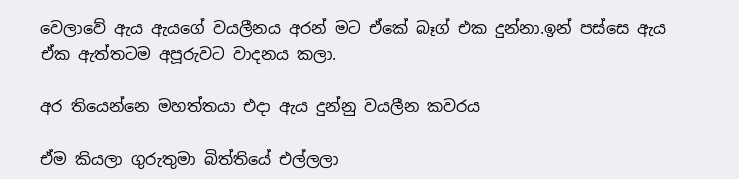වෙලාවේ ඇය ඇයගේ වයලීනය අරන් මට ඒකේ බෑග් එක දුන්නා.ඉන් පස්සෙ ඇය ඒක ඇත්තටම අපූරුවට වාදනය කලා.

අර තියෙන්නෙ මහත්තයා එදා ඇය දුන්නු වයලීන කවරය

ඒම කියලා ගුරුතුමා බිත්තියේ එල්ලලා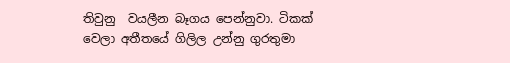තිවුනු  වයලීන බෑගය පෙන්නුවා. ටිකක් වෙලා අතීතයේ ගිලිල උන්නු ගුරතුමා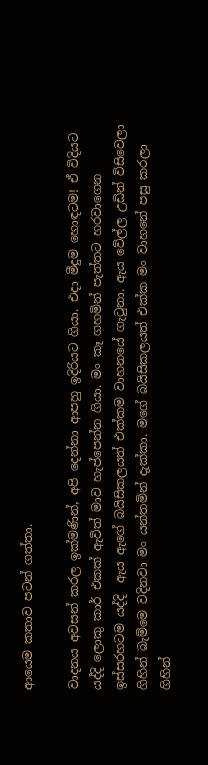ආයෙම කතාව පටන් ගත්තා.

වාදනය අවසන් කරල ඉක්මණින්, අපි දෙන්නා ආපහු ඉදිරියට ගියා. එදා මීදුම හොඳටම! ඒ විදියට යද්දි ලොකු කාර් එකක් ඇවිත් මාව හැප්පෙන්න ගියා. මං කෑ ගහමින් පැත්තට හරවාගෙන ඉස්සරහටම යද්දි  ඇය ඇගේ බයිසිකලයත් එක්කම වාහනයේ ගැටුනා. ඇය වේල්ල උඩින් විසිවෙලා ගිහින් බැම්මෙ වදිනවා මං යන්තමින් දැක්කා. මගේ බයිසිකලයත් එක්ක මං වාහනේ පසු කරලා ගිහින්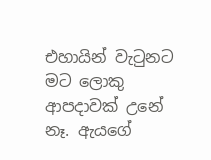එහායින් වැටුනට මට ලොකු ආපදාවක් උනේ නෑ. ඇයගේ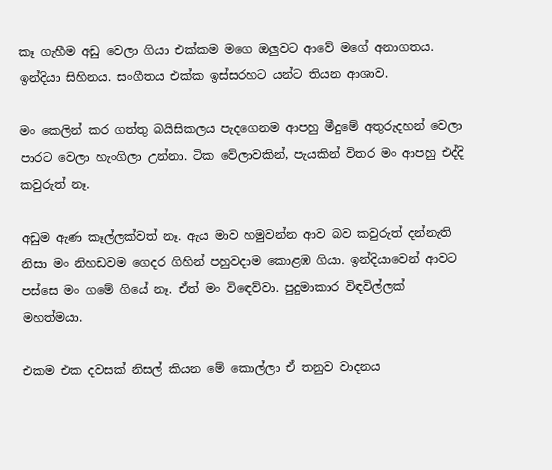කෑ ගැහීම අඩු වෙලා ගියා එක්කම මගෙ ඔලුවට ආවේ මගේ අනාගතය. ඉන්දියා සිහිනය. සංගීතය එක්ක ඉස්සරහට යන්ට තියන ආශාව.

මං කෙලින් කර ගත්තු බයිසිකලය පැදගෙනම ආපහු මීදුමේ අතුරුදහන් වෙලා පාරට වෙලා හැංගිලා උන්නා. ටික වේලාවකින්, පැයකින් විතර මං ආපහු එද්දි කවුරුත් නෑ.

අඩුම ඇණ කෑල්ලක්වත් නෑ. ඇය මාව හමුවන්න ආව බව කවුරුත් දන්නැති නිසා මං නිහඩවම ගෙදර ගිහින් පහුවදාම කොළඹ ගියා. ඉන්දියාවෙන් ආවට පස්සෙ මං ගමේ ගියේ නෑ. ඒත් මං විඳෙව්වා. පුදුමාකාර විඳවිල්ලක් මහත්මයා.

එකම එක දවසක් නිසල් කියන මේ කොල්ලා ඒ තනුව වාදනය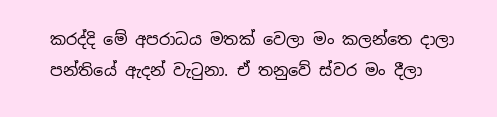කරද්දි මේ අපරාධය මතක් වෙලා මං කලන්තෙ දාලා පන්තියේ ඇදන් වැටුනා. ඒ තනුවේ ස්වර මං දීලා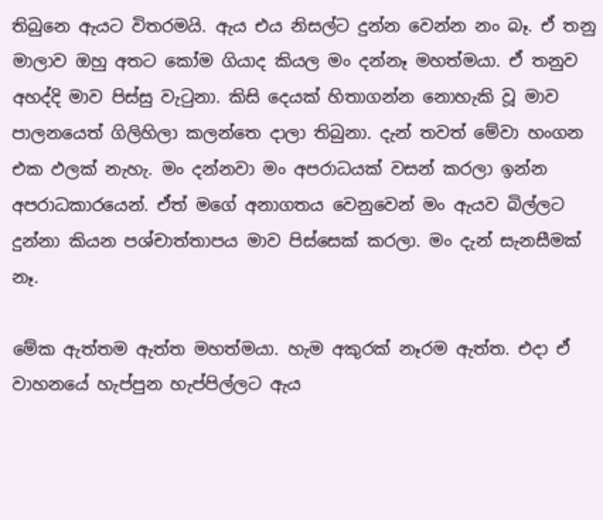තිබුනෙ ඇයට විතරමයි. ඇය එය නිසල්ට දුන්න වෙන්න නං බෑ. ඒ තනු මාලාව ඔහු අතට කෝම ගියාද කියල මං දන්නෑ මහත්මයා. ඒ තනුව අහද්දි මාව පිස්සු වැටුනා. කිසි දෙයක් හිතාගන්න නොහැකි වූ මාව පාලනයෙත් ගිලිහිලා කලන්තෙ දාලා තිබුනා. දැන් තවත් මේවා හංගන එක ඵලක් නැහැ. මං දන්නවා මං අපරාධයක් වසන් කරලා ඉන්න අපරාධකාරයෙන්. ඒත් මගේ අනාගතය වෙනුවෙන් මං ඇයව බිල්ලට දුන්නා කියන පශ්චාත්තාපය මාව පිස්සෙක් කරලා. මං දැන් සැනසීමක් නෑ.

මේක ඇත්තම ඇත්ත මහත්මයා. හැම අකුරක් නෑරම ඇත්ත. එදා ඒ වාහනයේ හැප්පුන හැප්පිල්ලට ඇය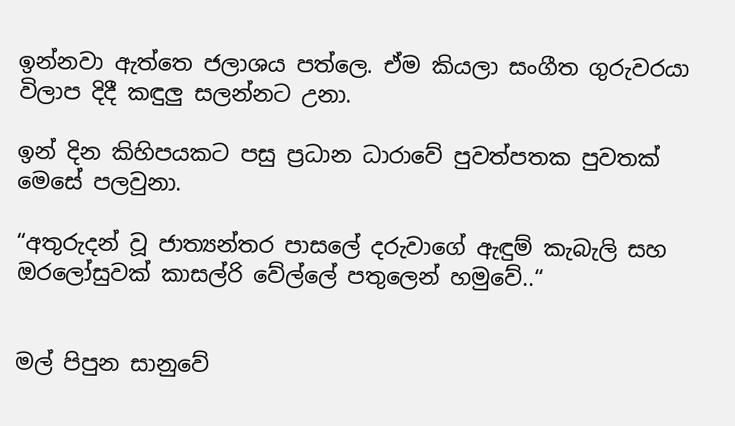ඉන්නවා ඇත්තෙ ජලාශය පත්ලෙ. ඒම කියලා සංගීත ගුරුවරයා විලාප දිදී කඳුලු සලන්නට උනා.

ඉන් දින කිහිපයකට පසු ප්‍රධාන ධාරාවේ පුවත්පතක පුවතක් මෙසේ පලවුනා.

“අතුරුදන් වූ ජාත්‍යන්තර පාසලේ දරුවාගේ ඇඳුම් කැබැලි සහ ඔරලෝසුවක් කාසල්රි වේල්ලේ පතුලෙන් හමුවේ..“


මල් පිපුන සානුවේ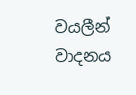වයලීන් වාදනය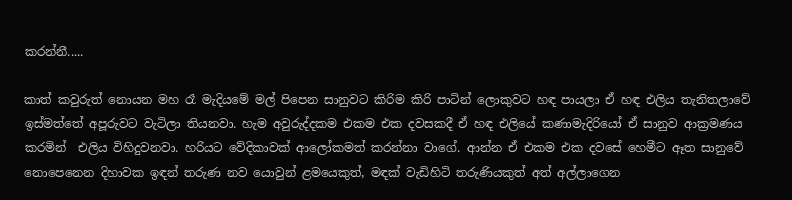කරන්නී.....

කාත් කවුරුත් නොයන මහ රෑ මැදියමේ මල් පිපෙන සානුවට කිරිම කිරි පාටින් ලොකුවට හඳ පායලා ඒ හඳ එලිය තැනිතලාවේ ඉස්මත්තේ අපූරුවට වැටිලා තියනවා. හැම අවුරුද්දකම එකම එක දවසකදී ඒ හඳ එලියේ කණාමැදිරියෝ ඒ සානුව ආක්‍රමණය කරමින්  එලිය විහිදුවනවා. හරියට වේදිකාවක් ආලෝකමත් කරන්නා වාගේ. ආන්න ඒ එකම එක දවසේ හෙමීට ඈත සානුවේ නොපෙනෙන දිහාවක ඉඳන් තරුණ නව යොවුන් ළමයෙකුත්, මඳක් වැඩිහිටි තරුණියකුත් අත් අල්ලාගෙන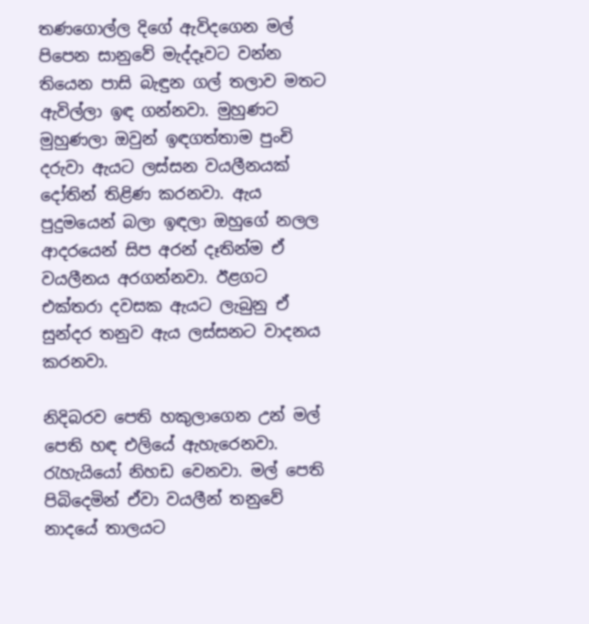තණගොල්ල දිගේ ඇවිදගෙන මල් පිපෙන සානුවේ මැද්දෑවට වන්න තියෙන පාසි බැඳුන ගල් තලාව මතට ඇවිල්ලා ඉඳ ගන්නවා. මුහුණට මුහුණලා ඔවුන් ඉඳගත්තාම පුංචි දරුවා ඇයට ලස්සන වයලීනයක් දෝතින් තිළිණ කරනවා. ඇය පුදුමයෙන් බලා ඉඳලා ඔහුගේ නලල ආදරයෙන් සිප අරන් දෑතින්ම ඒ වයලීනය අරගන්නවා. ඊළගට එක්තරා දවසක ඇයට ලැබුනු ඒ සුන්දර තනුව ඇය ලස්සනට වාදනය කරනවා.

නිදිබරව පෙති හකුලාගෙන උන් මල් පෙති හඳ එලියේ ඇහැරෙනවා. රැහැයියෝ නිහඩ වෙනවා. මල් පෙති පිබිදෙමින් ඒවා වයලීන් තනුවේ නාදයේ තාලයට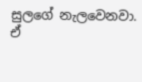සුලගේ නැලවෙනවා. ඒ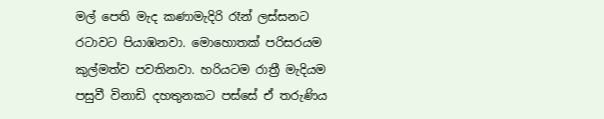මල් පෙති මැද කණාමැදිරි රෑන් ලස්සනට රටාවට පියාඹනවා. මොහොතක් පරිසරයම කුල්මත්ව පවතිනවා. හරියටම රාත්‍රී මැදියම පසුවී විනාඩි දහතුනකට පස්සේ ඒ තරුණිය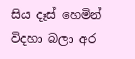සිය දෑස් හෙමින් විදහා බලා අර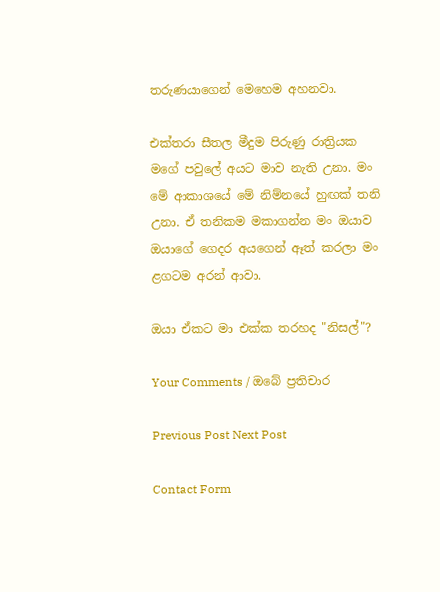තරුණයාගෙන් මෙහෙම අහනවා.

එක්තරා සීතල මීදුම පිරුණු රාත්‍රියක මගේ පවුලේ අයට මාව නැති උනා. මං මේ ආකාශයේ මේ නිම්නයේ හුඟක් තනි උනා. ඒ තනිකම මකාගන්න මං ඔයාව ඔයාගේ ගෙදර අයගෙන් ඈත් කරලා මං ළගටම අරන් ආවා.

ඔයා ඒකට මා එක්ක තරහද "නිසල්"?

Your Comments / ඔබේ ප්‍රතිචාර

Previous Post Next Post

Contact Form